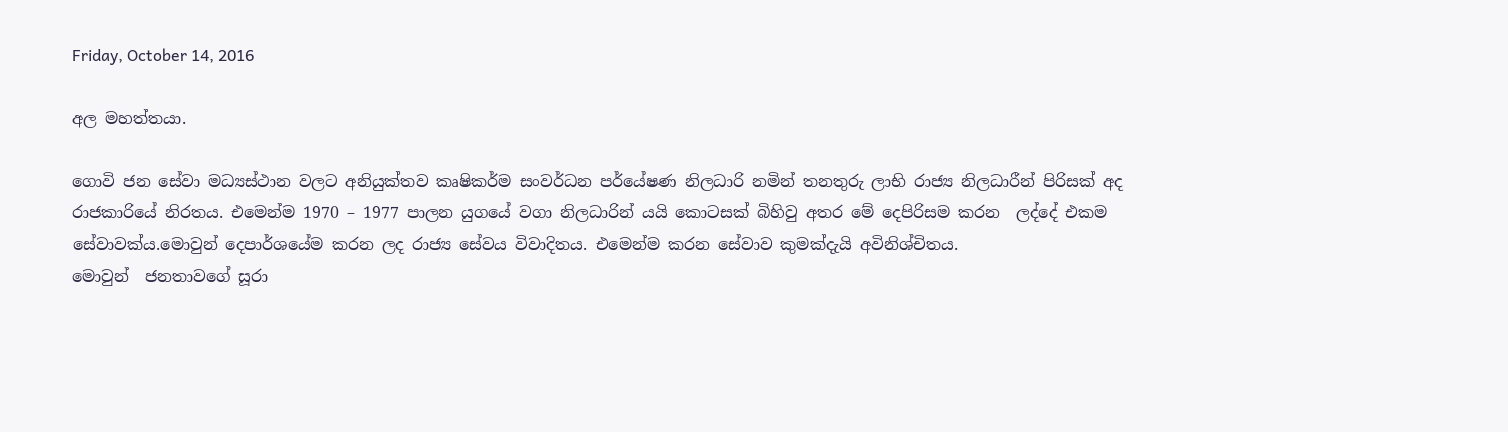Friday, October 14, 2016

අල මහත්තයා.

ගොවි ජන සේවා මධ්‍යස්ථාන වලට අනියුක්තව කෘෂිකර්ම සංවර්ධන පර්යේෂණ නිලධාරි නමින් තනතුරු ලාභි රාජ්‍ය නිලධාරීන් පිරිසක් අද රාජකාරියේ නිරතය. එමෙන්ම 1970 – 1977 පාලන යුගයේ වගා නිලධාරින් යයි කොටසක් බිහිවු අතර මේ දෙපිරිසම කරන  ලද්දේ එකම සේවාවක්ය.මොවුන් දෙපාර්ශයේම කරන ලද රාජ්‍ය සේවය විවාදිතය. එමෙන්ම කරන සේවාව කුමක්දැයි අවිනිශ්චිතය.
මොවුන්  ජනතාවගේ සූරා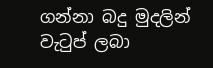ගන්නා බදු මුදලින්  වැටුප් ලබා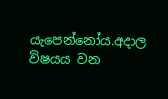යැපෙන්නෝය.අදාල විෂයය වන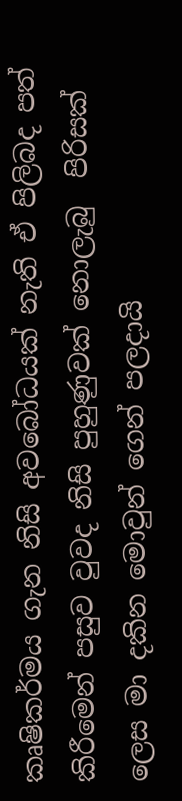කෘෂිකර්මය ගැන නිසි අවබෝධයක් නැති ඒ පිලිබද පත් කිරීමෙන් පසුව වුවද නිසි පුහුණුවක් නොලැබු  පිරිසක් ලෙස මා දකින මොවුන් ගෙන් පලදායි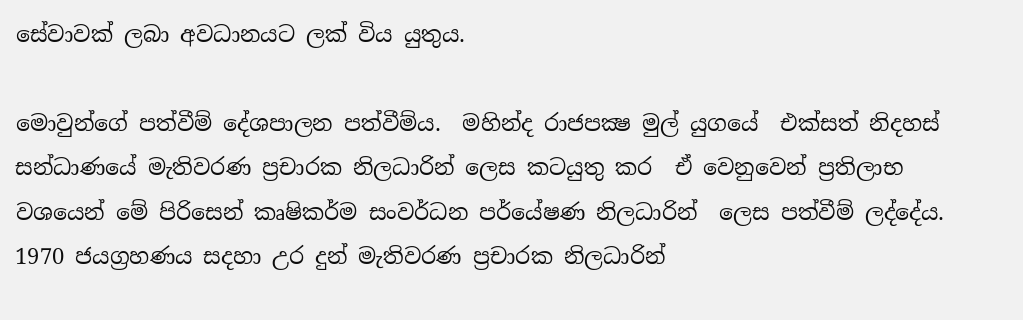සේවාවක් ලබා අවධානයට ලක් විය යුතුය.

මොවුන්ගේ පත්වීම් දේශපාලන පත්වීම්ය.  මහින්ද රාජපක්‍ෂ මුල් යුගයේ  එක්සත් නිදහස් සන්ධාණයේ මැතිවරණ ප්‍රචාරක නිලධාරින් ලෙස කටයුතු කර  ඒ වෙනුවෙන් ප්‍රතිලාභ වශයෙන් මේ පිරිසෙන් කෘෂිකර්ම සංවර්ධන පර්යේෂණ නිලධාරින්  ලෙස පත්වීම් ලද්දේය. 1970 ජයග්‍රහණය සදහා උර දුන් මැතිවරණ ප්‍රචාරක නිලධාරින්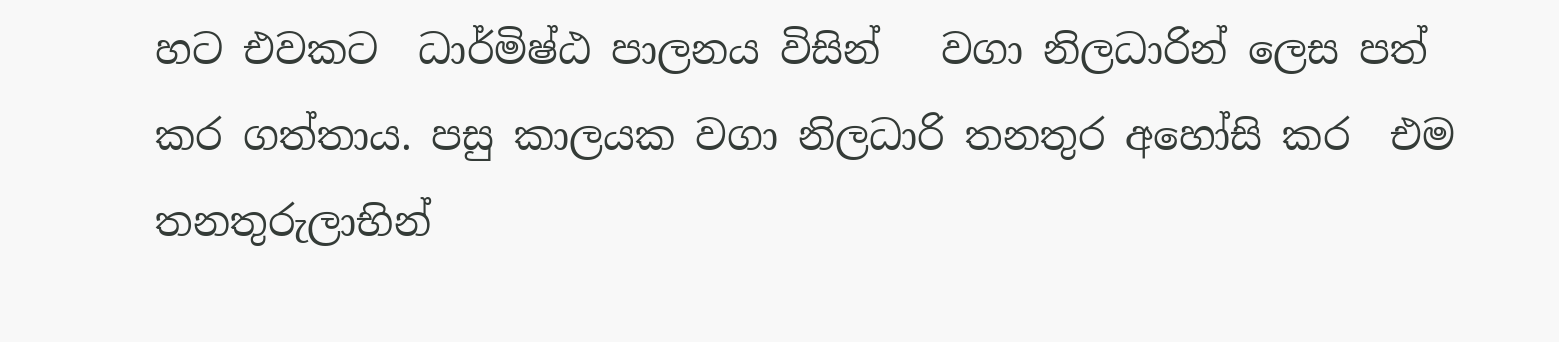හට එවකට  ධාර්මිෂ්ඨ පාලනය විසින්   වගා නිලධාරින් ලෙස පත් කර ගත්තාය. පසු කාලයක වගා නිලධාරි තනතුර අහෝසි කර  එම තනතුරුලාභින්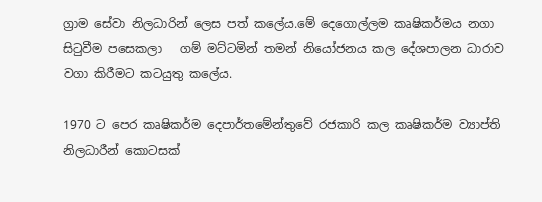ග්‍රාම සේවා නිලධාරින් ලෙස පත් කලේය.මේ දෙගොල්ලම කෘෂිකර්මය නගා සිටුවීම පසෙකලා   ගම් මට්ටමින් තමන් නියෝජනය කල දේශපාලන ධාරාව වගා කිරීමට කටයුතු කලේය.

1970 ට පෙර කෘෂිකර්ම දෙපාර්තමේන්තුවේ රජකාරි කල කෘෂිකර්ම ව්‍යාප්ති නිලධාරීන් කොටසක්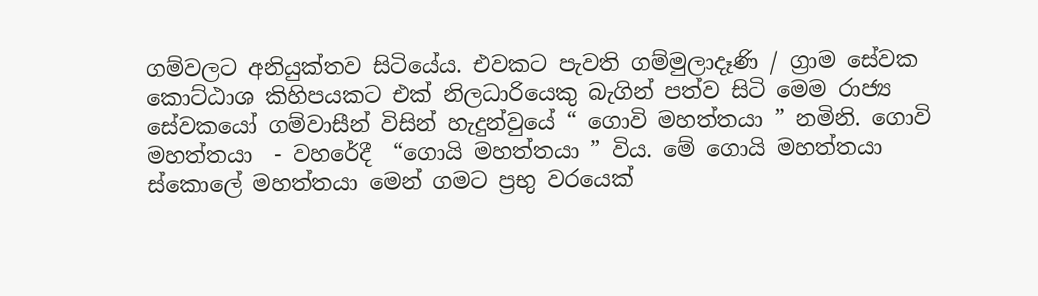ගම්වලට අනියුක්තව සිටියේය. එවකට පැවති ගම්මුලාදෑණි / ග්‍රාම සේවක කොට්ඨාශ කිහිපයකට එක් නිලධාරියෙකු බැගින් පත්ව සිටි මෙම රාජ්‍ය සේවකයෝ ගම්වාසීන් විසින් හැදුන්වුයේ “ ගොවි මහත්තයා ” නමිනි. ගොවි මහත්තයා  - වහරේදී  “ගොයි මහත්තයා ” විය. මේ ගොයි මහත්තයා  ස්කොලේ මහත්තයා මෙන් ගමට ප්‍රභු වරයෙක්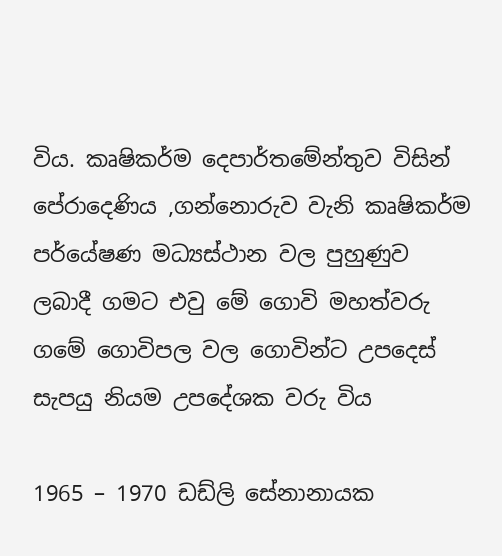විය. කෘෂිකර්ම දෙපාර්තමේන්තුව විසින් පේරාදෙණිය ,ගන්නොරුව වැනි කෘෂිකර්ම පර්යේෂණ මධ්‍යස්ථාන වල පුහුණුව ලබාදී ගමට එවු මේ ගොවි මහත්වරු ගමේ ගොවිපල වල ගොවින්ට උපදෙස් සැපයු නියම උපදේශක වරු විය

1965 – 1970 ඩඩ්ලි සේනානායක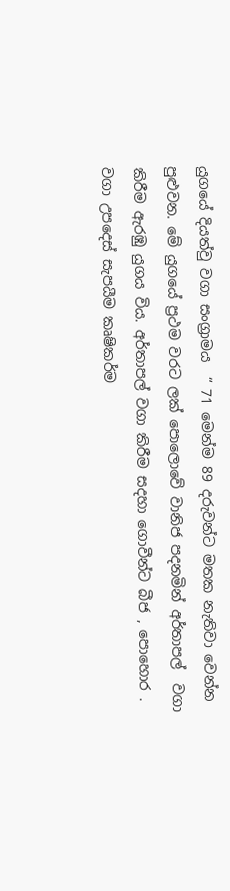යුගයේ දියත්වු වගා සංග්‍රාමය  “ 71 මෙන්ම 89 දරුවන්ට මතක නැතිවා වෙන්න පුළුවන. මේ යුගයේ ප්‍රථම වරට ලක් පොලොවේ වානිජ පදනමින් අර්තාපල්  වගා කිරීම ඇරඹු යුගය විය. අර්තාපල් වගා කිරීම සදහා ගොවීන්ට බීජ , පොහොර . වගා උපදෙස් සැපයීම කෘෂිකර්ම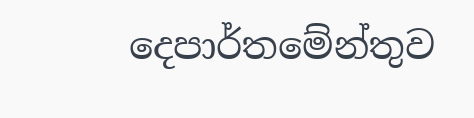දෙපාර්තමේන්තුව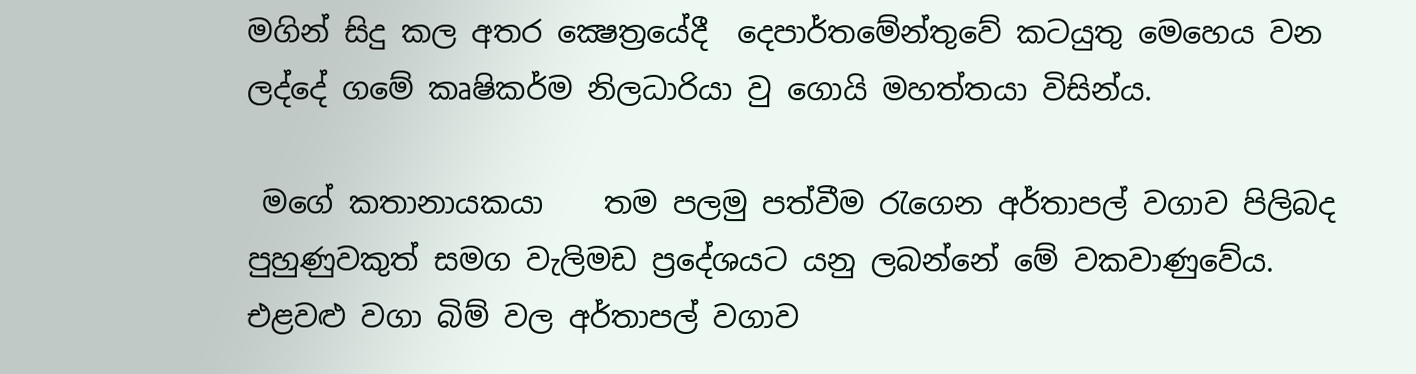මගින් සිදු කල අතර ක්‍ෂෙත්‍රයේදී  දෙපාර්තමේන්තුවේ කටයුතු මෙහෙය වන ලද්දේ ගමේ කෘෂිකර්ම නිලධාරියා වු ගොයි මහත්තයා විසින්ය.

 මගේ කතානායකයා    තම පලමු පත්වීම රැගෙන අර්තාපල් වගාව පිලිබද පුහුණුවකුත් සමග වැලිමඩ ප්‍රදේශයට යනු ලබන්නේ මේ වකවාණුවේය. එළවළු වගා බිම් වල අර්තාපල් වගාව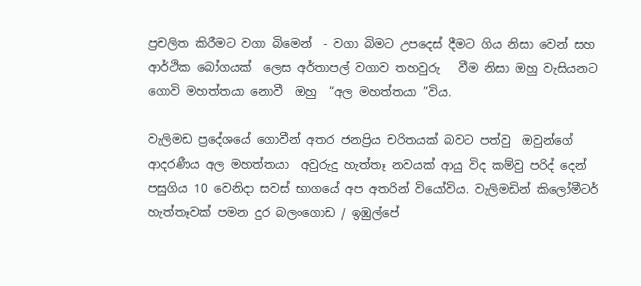ප්‍රචලිත කිරීමට වගා බිමෙන්  - වගා බිමට උපදෙස් දීමට ගිය නිසා වෙන් සහ ආර්ථික බෝගයක්  ලෙස අර්තාපල් වගාව තහවුරු   වීම නිසා ඔහු වැසියනට ගොවි මහත්තයා නොවී  ඔහු  “අල මහත්තයා ”විය.

වැලිමඩ ප්‍රදේශයේ ගොවීන් අතර ජනප්‍රිය චරිතයක් බවට පත්වු  ඔවුන්ගේ  ආදරණීය අල මහත්තයා  අවුරුදු හැත්තෑ නවයක් ආයු විද කම්වු පරිද් දෙන් පසුගිය 10 වෙනිදා සවස් භාගයේ අප අතරින් වියෝවිය. වැලිමඩින් කිලෝමීටර් හැත්තෑවක් පමන දුර බලංගොඩ / ඉඹුල්පේ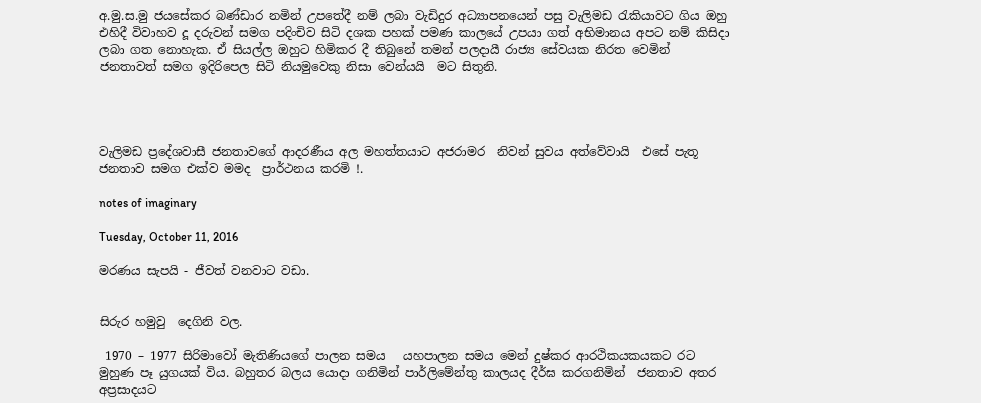අ.මු.ස.මු ජයසේකර බණ්ඩාර නමින් උපතේදී නම් ලබා වැඩිදුර අධ්‍යාපනයෙන් පසු වැලිමඩ රැකියාවට ගිය ඔහු එහිදී විවාහව දූ දරුවන් සමග පදිංචිව සිටි දශක පහක් පමණ කාලයේ උපයා ගත් අභිමානය අපට නම් කිසිදා ලබා ගත නොහැක. ඒ සියල්ල ඔහුට හිමිකර දී තිබුනේ තමන් පලදායී රාජ්‍ය සේවයක නිරත වෙමින්  ජනතාවත් සමග ඉදිරිපෙල සිටි නියමුවෙකු නිසා වෙන්යයි  මට සිතුනි.




වැලිමඩ ප්‍රදේශවාසී ජනතාවගේ ආදරණීය අල මහත්තයාට අජරාමර  නිවන් සුවය අත්වේවායි  එසේ පැතූ  ජනතාව සමග එක්ව මමද  ප්‍රාර්ථනය කරමි !.

notes of imaginary

Tuesday, October 11, 2016

මරණය සැපයි - ජීවත් වනවාට වඩා.


සිරුර හමුවු  දෙගිනි වල.

 1970 – 1977 සිරිමාවෝ මැතිණියගේ පාලන සමය   යහපාලන සමය මෙන් දුෂ්කර ආරථිකයකයකට රට මුහුණ පෑ යුගයක් විය. බහුතර බලය යොදා ගනිමින් පාර්ලිමේන්තු කාලයද දීර්ඝ කරගනිමින්  ජනතාව අතර අප්‍රසාදයට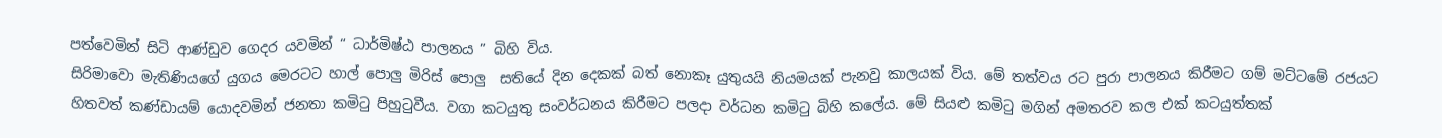පත්වෙමින් සිටි ආණ්ඩුව ගෙදර යවමින් “ ධාර්මිෂ්ඨ පාලනය ” බිහි විය.
සිරිමාවො මැතිණියගේ යුගය මෙරටට හාල් පොලු මිරිස් පොලු  සතියේ දින දෙකක් බත් නොකෑ යුතුයයි නියමයක් පැනවු කාලයක් විය. මේ තත්වය රට පුරා පාලනය කිරීමට ගම් මට්ටමේ රජයට හිතවත් කණ්ඩායම් යොදවමින් ජනතා කමිටු පිහුටුවීය. වගා කටයුතු සංවර්ධනය කිරීමට පලදා වර්ධන කමිටු බිහි කලේය. මේ සියළු කමිටු මගින් අමතරව කල එක් කටයුත්තක්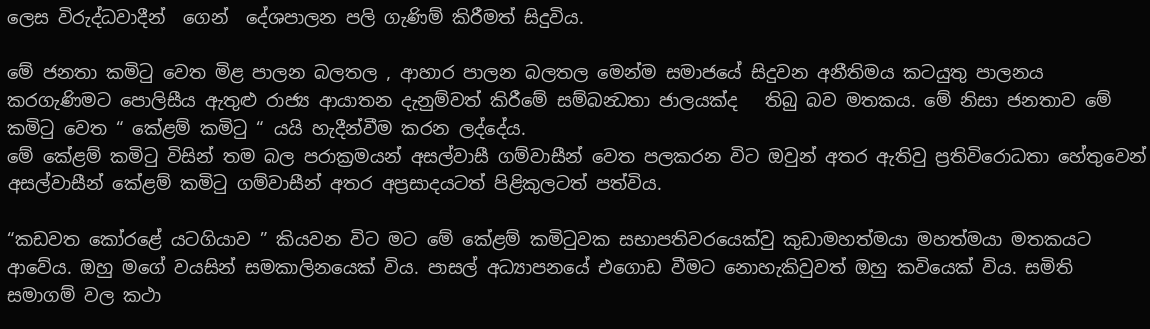ලෙස විරුද්ධවාදීන්  ගෙන්  දේශපාලන පලි ගැණිම් කිරීමත් සිදුවිය.

මේ ජනතා කමිටු වෙත මිළ පාලන බලතල , ආහාර පාලන බලතල මෙන්ම සමාජයේ සිදුවන අනීතිමය කටයුතු පාලනය කරගැණිමට පොලිසීය ඇතුළු රාජ්‍ය ආයාතන දැනුම්වත් කිරීමේ සම්බන්‍ධතා ජාලයක්ද   තිබු බව මතකය. මේ නිසා ජනතාව මේ කමිටු වෙත “ කේළම් කමිටු “ යයි හැදීන්වීම කරන ලද්දේය.
මේ කේළම් කමිටු විසින් තම බල පරාක්‍රමයන් අසල්වාසී ගම්වාසීන් වෙත පලකරන විට ඔවුන් අතර ඇතිවු ප්‍රතිවිරොධතා හේතුවෙන් අසල්වාසීන් කේළම් කමිටු ගම්වාසීන් අතර අප්‍රසාදයටත් පිළිකුලටත් පත්විය.

“කඩවත කෝරළේ යටගියාව ” කියවන විට මට මේ කේළම් කමිටුවක සභාපතිවරයෙක්වු කුඩාමහත්මයා මහත්මයා මතකයට ආවේය. ඔහු මගේ වයසින් සමකාලිනයෙක් විය. පාසල් අධ්‍යාපනයේ එගොඩ වීමට නොහැකිවුවත් ඔහු කවියෙක් විය. සමිති සමාගම් වල කථා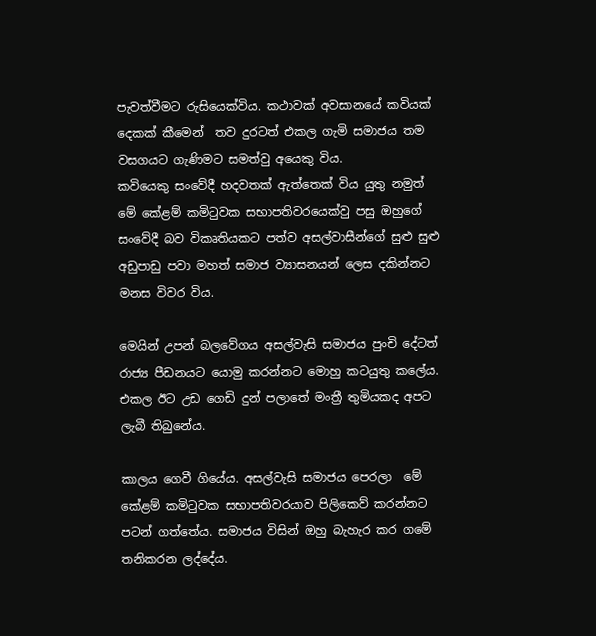පැවත්වීමට රුසියෙක්විය. කථාවක් අවසානයේ කවියක් දෙකක් කීමෙන්  තව දුරටත් එකල ගැමි සමාජය තම වසගයට ගැණිමට සමත්වු අයෙකු විය.
කවියෙකු සංවේදී හදවතක් ඇත්තෙක් විය යුතු නමුත් මේ කේළම් කමිටුවක සභාපතිවරයෙක්වු පසු ඔහුගේ සංවේදී බව විකෘතියකට පත්ව අසල්වාසීන්ගේ සුළු සුළු අඩුපාඩු පවා මහත් සමාජ ව්‍යාසනයන් ලෙස දකින්නට මනස විවර විය.

මෙයින් උපන් බලවේගය අසල්වැසි සමාජය පුංචි දේටත් රාජ්‍ය පීඩනයට යොමු කරන්නට මොහු කටයුතු කලේය. එකල ඊට උඩ ‍ගෙඩි දුන් පලාතේ මංත්‍රී තුමියකද අපට ලැබී තිබුනේය.

කාලය ගෙවී ගියේය. අසල්වැසි සමාජය පෙරලා  මේ කේළම් කමිටුවක සභාපතිවරයාව පිලිකෙව් කරන්නට පටන් ගත්තේය. සමාජය විසින් ඔහු බැහැර කර ගමේ තනිකරන ලද්දේය.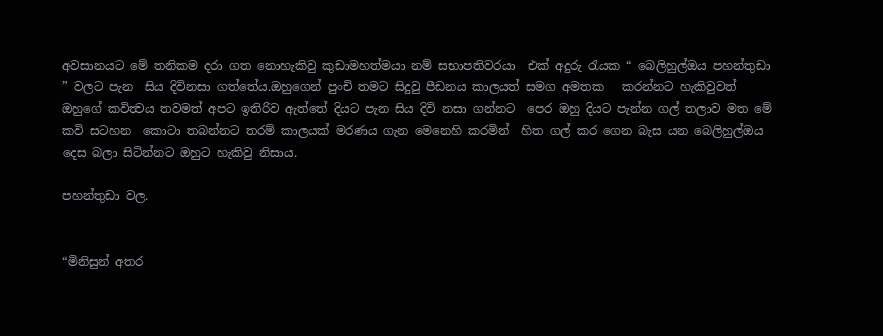අවසානයට මේ තනිකම දරා ගත නොහැකිවු කුඩාමහත්මයා නම් සභාපතිවරයා  එක් අදුරු රැයක “ බෙලිහුල්ඔය පහන්තුඩා ” වලට පැන  සිය දිවිනසා ගත්තේය.ඔහුගෙන් පුංචි තමට සිදුවු පීඩනය කාලයත් සමග අමතක   කරන්නට හැකිවුවත් ඔහුගේ කවිත්‍වය තවමත් අපට ඉතිරිව ඇත්තේ දියට පැන සිය දිවි නසා ගන්නට  පෙර ඔහු දියට පැන්න ගල් තලාව මත මේ කවි සටහන  කොටා තබන්නට තරම් කාලයක් මරණය ගැන මෙනෙහි කරමින්  හිත ගල් කර ගෙන බැස යන බෙලිහුල්ඔය දෙස බලා සිටින්නට ඔහුට හැකිවු නිසාය.

පහන්තුඩා වල.


“මිනිසුන් අතර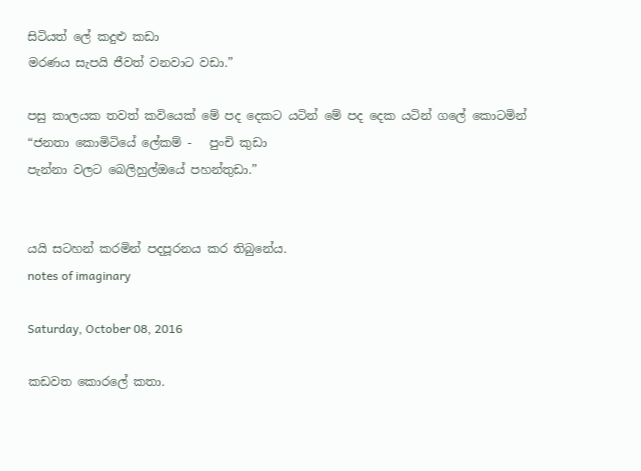සිටියත් ලේ කදුළු කඩා
මරණය සැපයි ජීවත් වනවාට වඩා.”

පසු කාලයක තවත් කවියෙක් මේ පද දෙකට යටින් මේ පද දෙක යටින් ගලේ කොටමින්
“ජනතා කොමිටියේ ලේකම් -   පුංචි කුඩා
පැන්නා වලට බෙලිහුල්ඔයේ පහන්තුඩා.”


යයි සටහන් කරමින් පදපූරනය කර තිබුනේය.
notes of imaginary

Saturday, October 08, 2016

කඩවත කොරලේ කතා.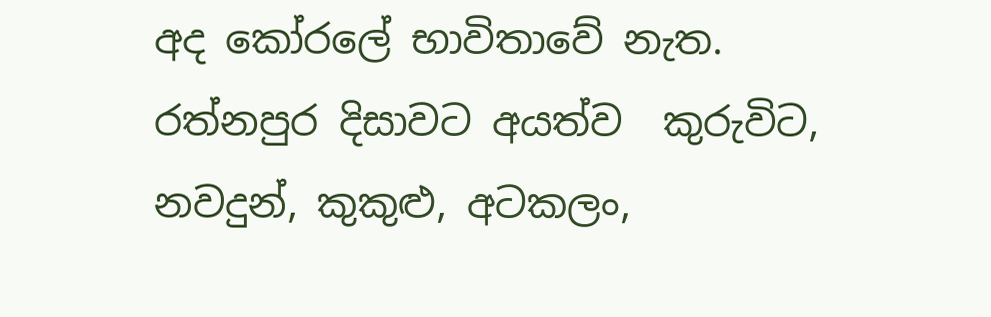අද කෝරලේ භාවිතාවේ නැත. රත්නපුර දිසාවට අයත්ව  කුරුවිට,  නවදුන්, කුකුළු, අටකලං,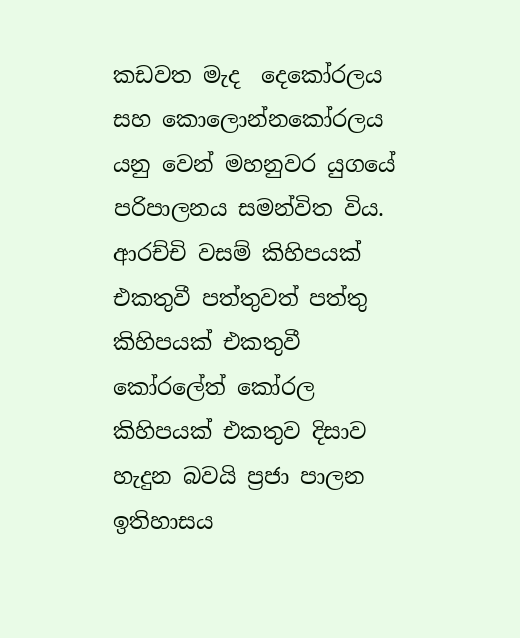කඩවත මැද  දෙකෝරලය සහ කොලොන්නකෝරලය යනු වෙන් මහනුවර යුගයේ  පරිපාලනය සමන්විත විය.  ආරච්චි වසම් කිහිපයක් එකතුවී පත්තුවත් පත්තු කිහිපයක් එකතුවී කෝරලේත් කෝරල කිහිපයක් එකතුව දිසාව හැදුන බවයි ප්‍රජා පාලන ඉතිහාසය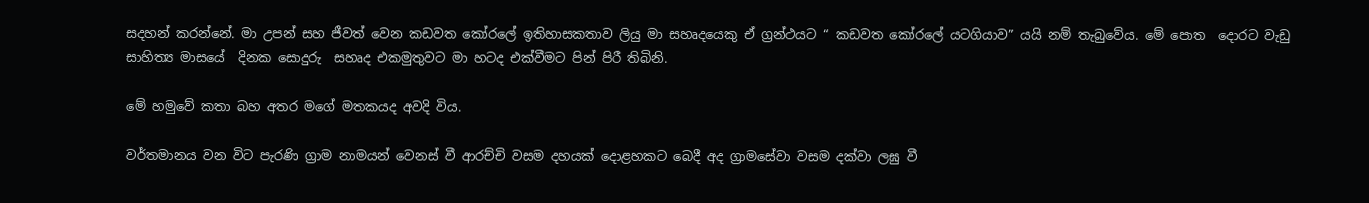සදහන් කරන්නේ. මා උපන් සහ ජීවත් වෙන කඩවත කෝරලේ ඉතිහාසකතාව ලියු මා සහෘදයෙකු ඒ ග්‍රන්ථයට “ කඩවත කෝරලේ යටගියාව” යයි නම් තැබුවේය. මේ පොත  දොරට වැඩු සාහිත්‍ය මාසයේ  දිනක සොදුරු  සහෘද එකමුතුවට මා හටද එක්වීමට පින් පිරී තිබිනි.

මේ හමුවේ කතා බහ අතර මගේ මතකයද අවදි විය.

වර්තමානය වන විට පැරණි ග්‍රාම නාමයන් වෙනස් වී ආරච්චි වසම දහයක් දොළහකට බෙදී අද ග්‍රාමසේවා වසම දක්වා ලඝු වී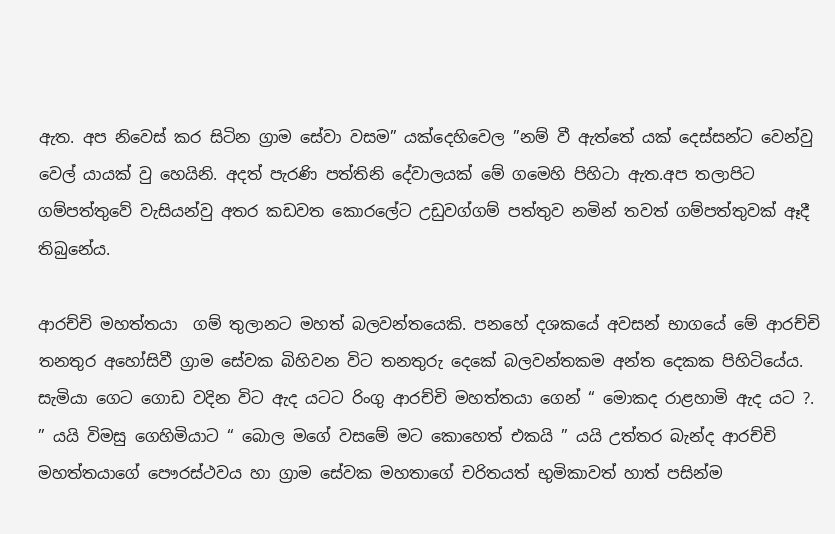ඇත. අප නිවෙස් කර සිටින ග්‍රාම සේවා වසම” යක්දෙහිවෙල ”නම් වී ඇත්තේ යක් දෙස්සන්ට වෙන්වු වෙල් යායක් වු හෙයිනි. අදත් පැරණි පත්තිනි දේවාලයක් මේ ගමෙහි පිහිටා ඇත.අප තලාපිට ගම්පත්තුවේ වැසියන්වු අතර කඩවත කොරලේට උඩුවග්ගම් පත්තුව නමින් තවත් ගම්පත්තුවක් ඈදී තිබුනේය.

ආරච්චි මහත්තයා  ගම් තුලානට මහත් බලවන්තයෙකි. පනහේ දශකයේ අවසන් භාගයේ මේ ආරච්චි තනතුර අහෝසිවී ග්‍රාම සේවක බිහිවන විට තනතුරු දෙකේ බලවන්තකම අන්ත දෙකක පිහිටියේය. සැමියා ගෙට ගොඩ වදින විට ඇද යටට රිංගු ආරච්චි මහත්තයා ගෙන් “ මොකද රාළහාමි ඇද යට ?. ” යයි විමසු ගෙහිමියාට “ බොල මගේ වසමේ මට කොහෙත් එකයි ” යයි උත්තර බැන්ද ආරච්චි මහත්තයාගේ පෞරස්ථවය හා ග්‍රාම සේවක මහතාගේ චරිතයත් භුමිකාවත් හාත් පසින්ම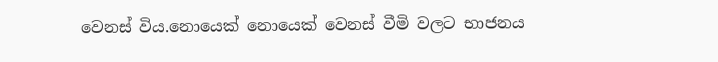වෙනස් විය.නොයෙක් නොයෙක් වෙනස් වීමි වලට භාජනය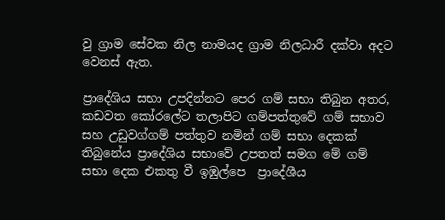වු ග්‍රාම සේවක නිල නාමයද ග්‍රාම නිලධාරී දක්වා අදට වෙනස් ඇත.

ප්‍රාදේශිය සභා උපදින්නට පෙර ගම් සභා තිබුන අතර, කඩවත කෝරලේට තලාපිට ගම්පත්තුවේ ගම් සභාව සහ උඩුවග්ගම් පත්තුව නමින් ගම් සභා දෙකක් තිබුනේය ප්‍රාදේශිය සභාවේ උපතත් සමග මේ ගම් සභා දෙක එකතු වී ඉඹුල්පෙ  ප්‍රාදේශීය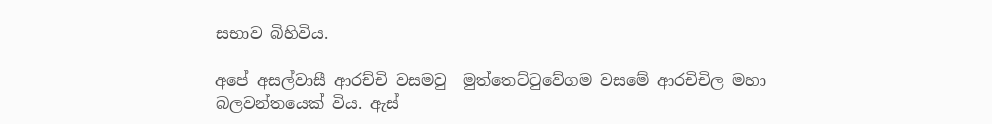සභාව බිහිවිය.

අපේ අසල්වාසී ආරච්චි වසමවු  මුත්තෙට්ටුවේගම වසමේ ආරචිචිල මහා බලවන්තයෙක් විය. ඇස්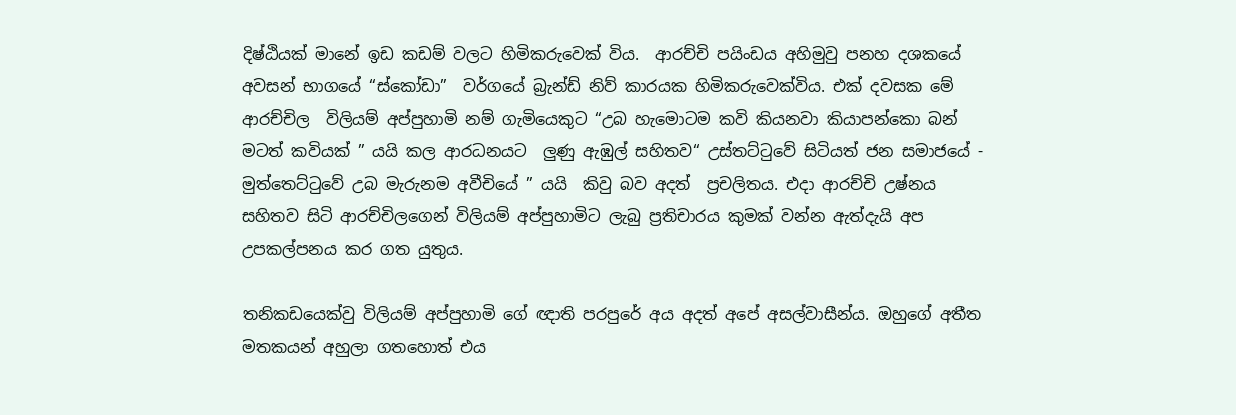දිෂ්ඨියක් මානේ ඉඩ කඩම් වලට හිමිකරුවෙක් විය.  ආරච්චි පයිංඩය අහිමුවු පනහ දශකයේ අවසන් භාගයේ “ස්කෝඩා”  වර්ගයේ බ්‍රැන්ඩ් නිව් කාරයක හිමිකරුවෙක්විය. එක් දවසක මේ ආරච්චිල  විලියම් අප්පුහාමි නම් ගැමියෙකුට “උබ හැමොටම කවි කියනවා කියාපන්කො බන් මටත් කවියක් ” යයි කල ආරධනයට  ලුණු ඇඹුල් සහිතව“ උස්තට්ටුවේ සිටියත් ජන සමාජයේ - මුත්තෙට්ටුවේ උබ මැරුනම අවීචියේ ” යයි  කිවු බව අදත්  ප්‍රචලිතය. එදා ආරච්චි උෂ්නය සහිතව සිටි ආරච්චිලගෙන් විලියම් අප්පුහාමිට ලැබු ප්‍රතිචාරය කුමක් වන්න ඇත්දැයි අප උපකල්පනය කර ගත යුතුය.

තනිකඩයෙක්වු විලියම් අප්පුහාමි ගේ ඥාති පරපුරේ අය අදත් අපේ අසල්වාසීන්ය. ඔහුගේ අතීත මතකයන් අහුලා ගතහොත් එය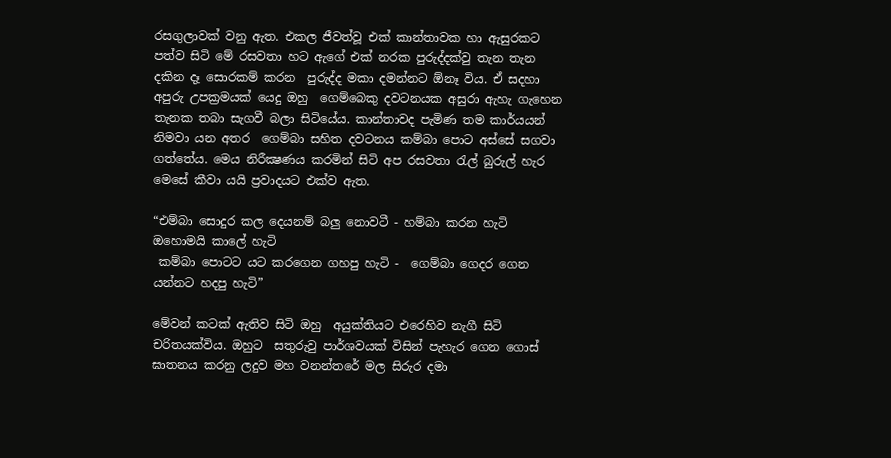රසගුලාවක් වනු ඇත. එකල ජීවත්වූ එක් කාන්තාවක හා ඇසුරකට පත්ව සිටි මේ රසවතා හට ඇගේ එක් නරක පුරුද්දක්වු තැන තැන දකින දෑ සොරකම් කරන  පුරුද්ද මකා දමන්නට ඕනෑ විය. ඒ සදහා අපුරු උපක්‍රමයක් යෙදු ඔහු  ගෙම්බෙකු දවටනයක අසුරා ඇහැ ගැහෙන තැනක තබා සැගවී බලා සිටියේය. කාන්තාවද පැමිණ තම කාර්යයන් නිමවා යන අතර  ගෙම්බා සහිත දවටනය කම්බා පොට අස්සේ සගවා ගත්තේය. මෙය නිරීක්‍ෂණය කරමින් සිටි අප රසවතා රැල් බුරුල් හැර මෙසේ කීවා යයි ප්‍රවාදයට එක්ව ඇත.

“එම්බා සොදුර කල දෙයනම් බලු නොවටී - හම්බා කරන හැටි ඔහොමයි කාලේ හැටි
 කම්බා පොටට යට කරගෙන ගහපු හැටි -  ගෙම්බා ගෙදර ගෙන යන්නට හදපු හැටි”

මේවන් කටක් ඇතිව සිටි ඔහු  අයුක්තියට එරෙහිව නැගී සිටි චරිතයක්විය. ඔහුට  සතුරුවු පාර්ශවයක් විසින් පැහැර ගෙන ගොස් ඝාතනය කරනු ලදුව මහ වනන්තරේ මල සිරුර දමා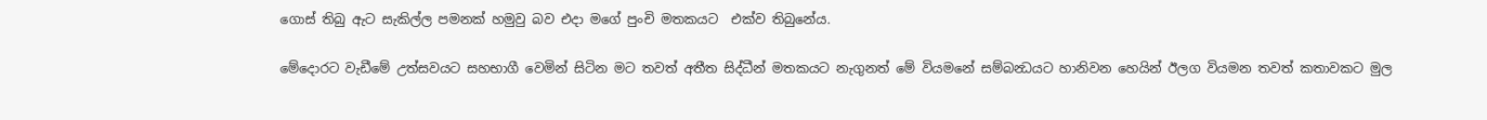ගොස් තිබු ඇට සැකිල්ල පමනක් හමුවු බව එදා මගේ පුංචි මතකයට  එක්ව තිබුනේය.

මේදොරට වැඩීමේ උත්සවයට සහභාගී වෙමින් සිටින මට තවත් අතීත සිද්ධීන් මතකයට නැගුනත් මේ වියමනේ සම්බන්‍ධයට හානිවන හෙයින් ඊලග වියමන තවත් කතාවකට මුල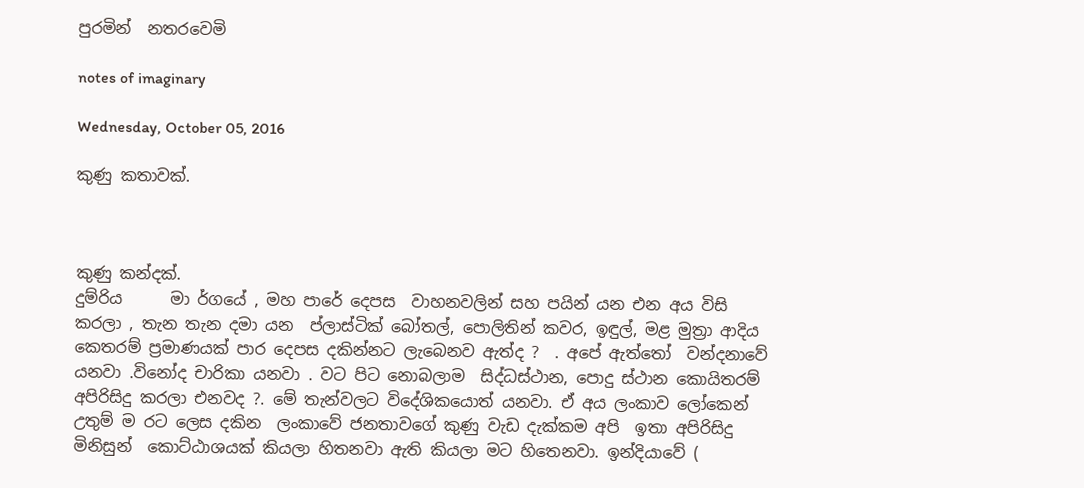පුරමින්  නතරවෙමි

notes of imaginary

Wednesday, October 05, 2016

කුණු කතාවක්.



කුණු කන්දක්.
දුම්රිය      මා ර්ගයේ , මහ පාරේ දෙපස  වාහනවලින් සහ පයින් යන එන අය විසි කරලා , තැන තැන දමා යන  ප්ලාස්ටික් බෝතල්, පොලිතින් කවර, ඉඳුල්, මළ මුත්‍රා ආදිය කෙතරම් ප්‍රමාණයක් පාර දෙපස දකින්නට ලැබෙනව ඇත්ද ?  . අපේ ඇත්තෝ  වන්දනාවේ යනවා .විනෝද චාරිකා යනවා . වට පිට නොබලාම  සිද්ධස්ථාන, පොදු ස්ථාන කොයිතරම් අපිරිසිදු කරලා එනවද ?. මේ තැන්වලට විදේශිකයොත් යනවා. ඒ අය ලංකාව ලෝකෙන් උතුම් ම රට ලෙස දකින  ලංකාවේ ජනතාවගේ කුණු වැඩ දැක්කම අපි  ඉතා අපිරිසිදු මිනිසුන්  කොට්ඨාශයක් කියලා හිතනවා ඇති කියලා මට හිතෙනවා. ඉන්දියාවේ (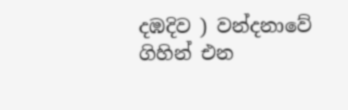දඹදිව ) වන්දනාවේ ගිහින් එන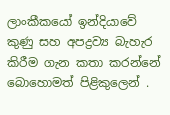ලාංකීකයෝ ඉන්දියාවේ කුණු සහ අපද්‍රව්‍ය බැහැර කිරීම ගැන කතා කරන්නේ බොහොමත් පිළිකුලෙන් .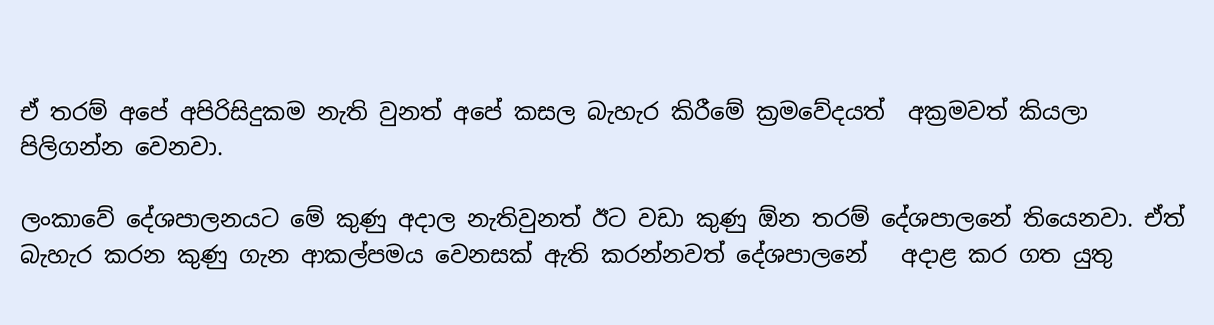ඒ තරම් අපේ අපිරිසිදුකම නැති වුනත් අපේ කසල බැහැර කිරීමේ ක්‍රමවේදයත්  අක්‍රමවත් කියලා පිලිගන්න වෙනවා.

ලංකාවේ දේශපාලනයට මේ කුණු අදාල නැතිවුනත් ඊට වඩා කුණු ඕන තරම් දේශපාලනේ තියෙනවා. ඒත් බැහැර කරන කුණු ගැන ආකල්පමය වෙනසක් ඇති කරන්නවත් දේශපාලනේ   අදාළ කර ගත යුතු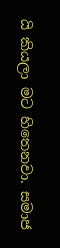යි කියලා මට හිතෙනවා. සමාජ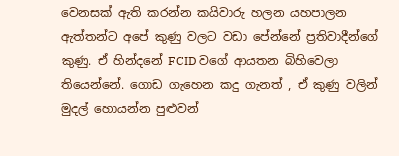වෙනසක් ඇති කරන්න කයිවාරු හලන යහපාලන ඇත්තන්ට අපේ කුණු වලට වඩා පේන්නේ ප්‍රතිවාදීන්ගේ කුණු. ඒ හින්දනේ FCID වගේ ආයතන බිහිවෙලා තියෙන්නේ. ගොඩ ගැහෙන කදු ගැනත් , ඒ කුණු වලින් මුදල් හොයන්න පුළුවන්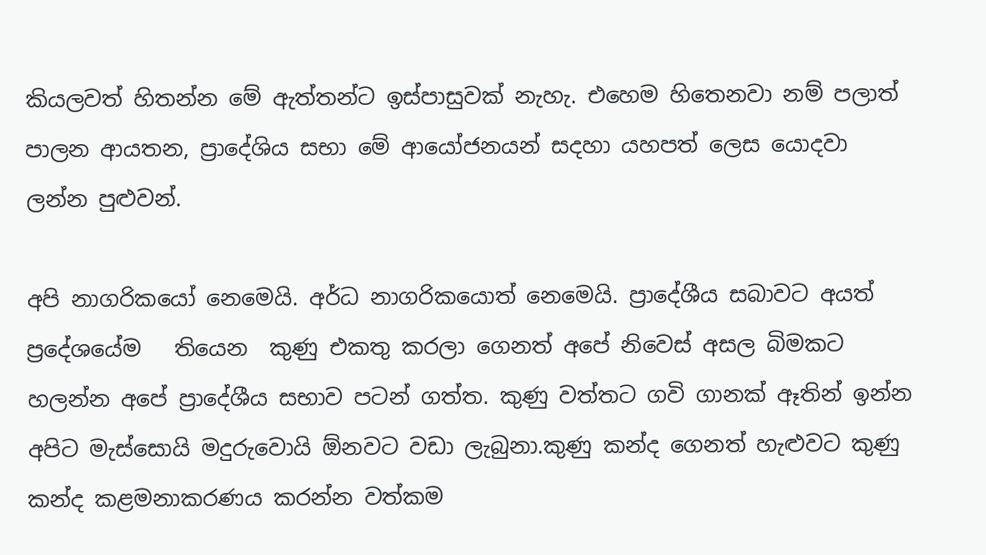කියලවත් හිතන්න මේ ඇත්තන්ට ඉස්පාසුවක් නැහැ. එහෙම හිතෙනවා නම් පලාත් පාලන ආයතන, ප්‍රාදේශිය සභා මේ ආයෝජනයන් සදහා යහපත් ලෙස යොදවා ලන්න පුළුවන්.

අපි නාගරිකයෝ නෙමෙයි. අර්ධ නාගරිකයොත් නෙමෙයි. ප්‍රාදේශීය සබාවට අයත් ප්‍රදේශයේම   තියෙන  කුණු එකතු කරලා ගෙනත් අපේ නිවෙස් අසල බිමකට හලන්න අපේ ප්‍රාදේශීය සභාව පටන් ගත්ත. කුණු වත්තට ගවි ගානක් ඈතින් ඉන්න අපිට මැස්සොයි මදුරුවොයි ඕනවට වඩා ලැබුනා.කුණු කන්ද ගෙනත් හැළුවට කුණු කන්ද කළමනාකරණය කරන්න වත්කම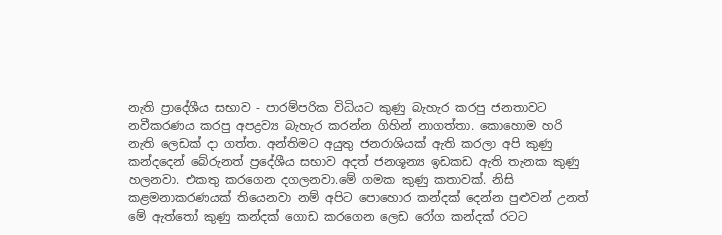නැති ප්‍රාදේශීය සභාව - පාරම්පරික විධියට කුණු බැහැර කරපු ජනතාවට නවීකරණය කරපු අපද්‍රව්‍ය බැහැර කරන්න ගිහින් නාගත්තා. කොහොම හරි නැති ලෙඩක් දා ගත්ත. අන්තිමට අයුතු ජනරාශියක් ඇති කරලා අපි කුණු කන්දදෙන් බේරුනත් ප්‍රදේශීය සභාව අදත් ජනශූන්‍ය ඉඩකඩ ඇති තැනක කුණු හලනවා. එකතු කරගෙන දගලනවා.මේ ගමක කුණු කතාවක්. නිසි කළමනාකරණයක් තියෙනවා නම් අපිට පොහොර කන්දක් දෙන්න පුළුවන් උනත් මේ ඇත්තෝ කුණු කන්දක් ගොඩ කරගෙන ලෙඩ රෝග කන්දක් රටට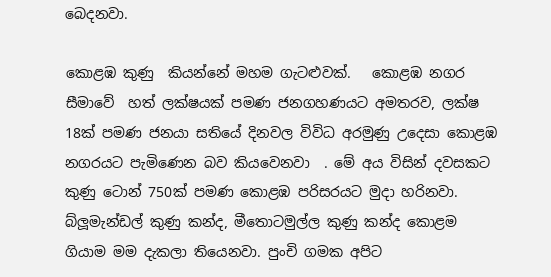බෙදනවා.

කොළඹ කුණු  කියන්නේ මහම ගැටළුවක්.   කොළඹ නගර සීමාවේ  හත් ලක්ෂයක් පමණ ජනගහණයට අමතරව, ලක්ෂ 18ක් පමණ ජනයා සතියේ දිනවල විවිධ අරමුණු උදෙසා කොළඹ නගරයට පැමිණෙන බව කියවෙනවා  . මේ අය විසින් දවසකට කුණු ටොන් 750ක් පමණ කොළඹ පරිසරයට මුදා හරිනවා. බ්ලූමැන්ඩල් කුණු කන්ද, මීතොටමුල්ල කුණු කන්ද කොළම ගියාම මම දැකලා තියෙනවා. පුංචි ගමක අපිට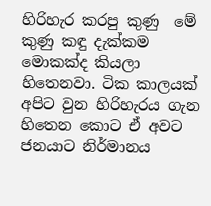හිරිහැර කරපු කුණු  ‍මේ  කුණු කඳු දැක්කම මොකක්ද කියලා හිතෙනවා. ටික කාලයක් අපිට වුන හිරිහැරය ගැන හිතෙන කොට ඒ අවට ජනයාට නිර්මානය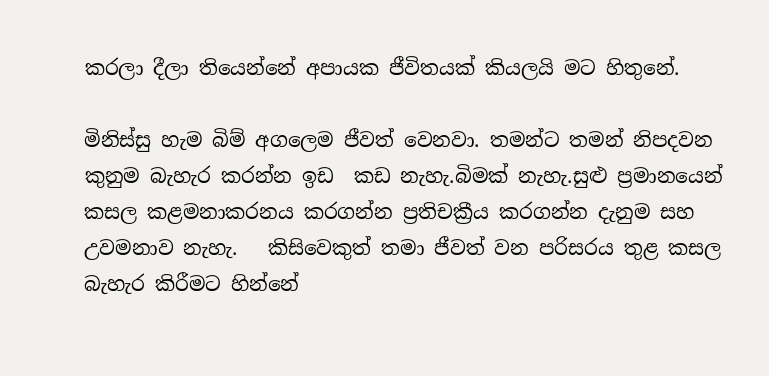කරලා දීලා තියෙන්නේ අපායක ජීවිතයක් කියලයි මට හිතුනේ.

මිනිස්සු හැම බිම් අගලෙම ජීවත් වෙනවා. තමන්ට තමන් නිපදවන කුනුම බැහැර කරන්න ඉඩ  කඩ නැහැ.බිමක් නැහැ.සුළු ප්‍රමානයෙන් කසල කළමනාකරනය කරගන්න ප්‍රතිචක්‍රීය කරගන්න දැනුම සහ උවමනාව නැහැ.   කිසිවෙකුත් තමා ජීවත් වන පරිසරය තුළ කසල බැහැර කිරීමට හින්නේ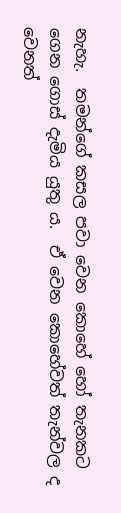නැහැ.  තමන්ගේ කසල පවා වෙන කොහේ හෝ තැනකට ගෙන ගොස් දැමිය යුතු ය.  ඒ වෙන කොහේවත් තැන්වල ද වෙනත්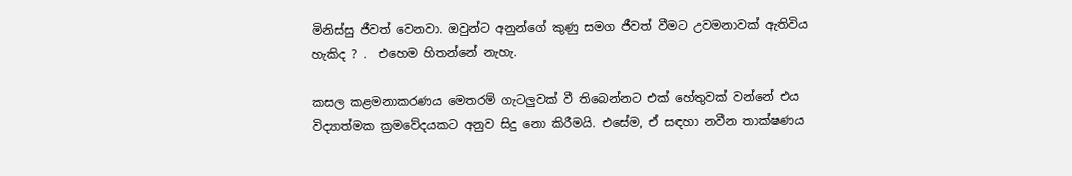මිනිස්සු ජීවත් වෙනවා. ඔවුන්ට අනුන්ගේ කුණු සමග ජීවත් වීමට උවමනාවක් ඇතිවිය හැකිද ? .  එහෙම හිතන්නේ නැහැ.

කසල කළමනාකරණය මෙතරම් ගැටලුවක් වී තිබෙන්නට එක් හේතුවක් වන්නේ එය විද්‍යාත්මක ක්‍රමවේදයකට අනුව සිදු නො කිරීමයි. එසේම, ඒ සඳහා නවීන තාක්ෂණය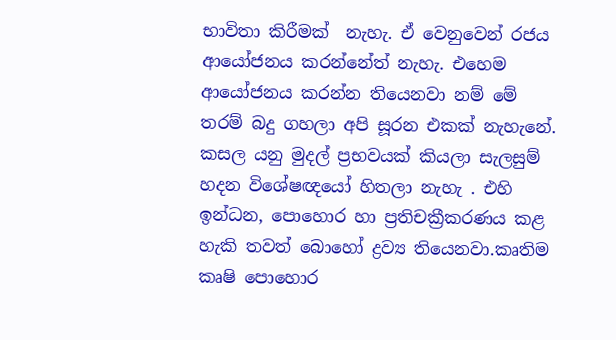භාවිතා කිරීමක්  නැහැ. ඒ වෙනුවෙන් රජය ආයෝජනය කරන්නේත් නැහැ. එහෙම ආයෝජනය කරන්න තියෙනවා නම් මේ තරම් බදු ගහලා අපි සූරන එකක් නැහැනේ.
කසල යනු මුදල් ප්‍රභවයක් කියලා සැලසුම් හදන විශේෂඥයෝ හිතලා නැහැ . එහි ඉන්ධන, පොහොර හා ප්‍රතිචක්‍රීකරණය කළ හැකි තවත් බොහෝ ද්‍රව්‍ය තියෙනවා.කෘතිම  කෘෂි පොහොර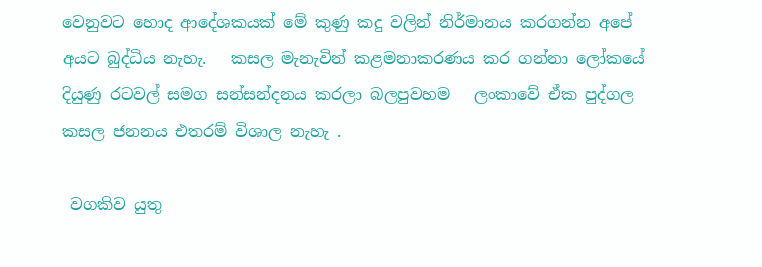වෙනුවට හොද ආදේශකයක් මේ කුණු කදු වලින් නිර්මානය කරගන්න අපේ අයට බුද්ධිය නැහැ.   කසල මැනැවින් කළමනාකරණය කර ගන්නා ලෝකයේ දියුණු රටවල් සමග සන්සන්දනය කරලා බලපුවහම   ලංකාවේ ඒක පුද්ගල කසල ජනනය එතරම් විශාල නැහැ .

 වගකිව යුතු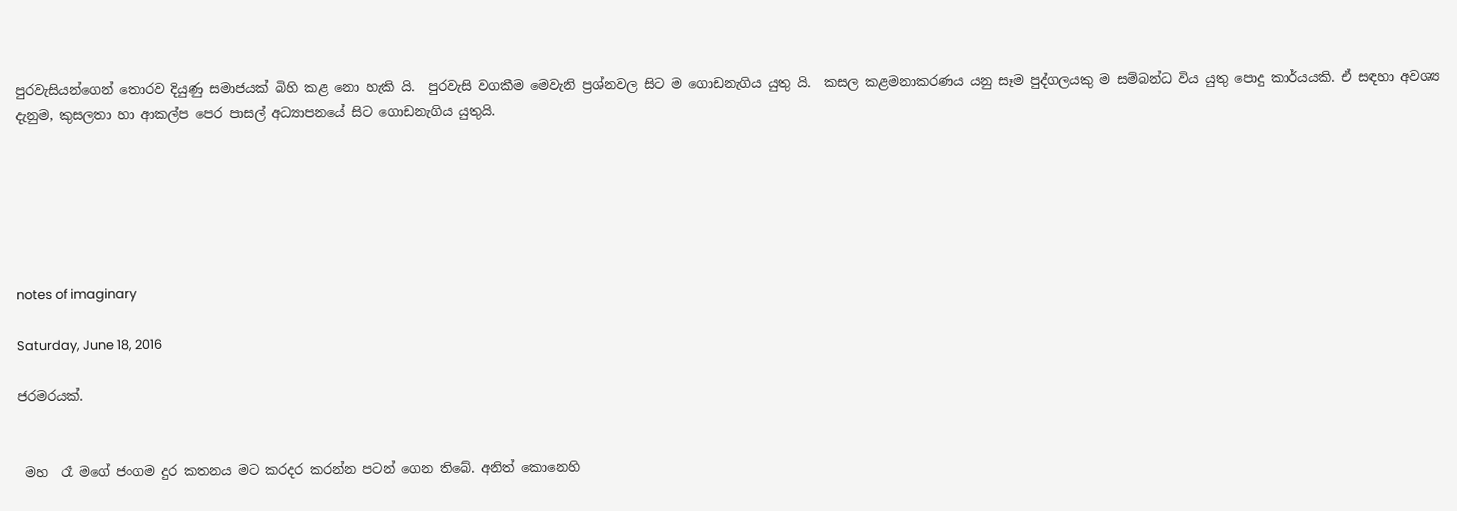පුරවැසියන්ගෙන් තොරව දියුණු සමාජයක් බිහි කළ නො හැකි යි.  පුරවැසි වගකීම මෙවැනි ප්‍රශ්නවල සිට ම ගොඩනැගිය යුතු යි.  කසල කළමනාකරණය යනු සෑම පුද්ගලයකු ම සම්බන්ධ විය යුතු පොදු කාර්යයකි. ඒ සඳහා අවශ්‍ය දැනුම, කුසලතා හා ආකල්ප පෙර පාසල් අධ්‍යාපනයේ සිට ගොඩනැගිය යුතුයි.






notes of imaginary

Saturday, June 18, 2016

ජරමරයක්.


 මහ  රෑ මගේ ජංගම දුර කතනය මට කරදර කරන්න පටන් ගෙන තිබේ. අනිත් කොනෙහි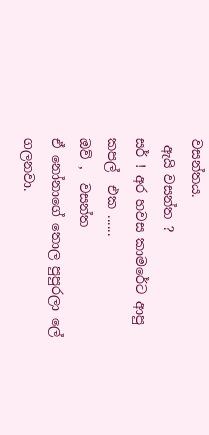වසන්තය.
 ඇයි වසන්ත ?
සර් ! අර හවස කාමරේට ආපු කපල්  එක ......
ඔව් ,  වසන්ත
ඒ නෝනාගේ තොල පුපුරලා ලේ  ගලනවා.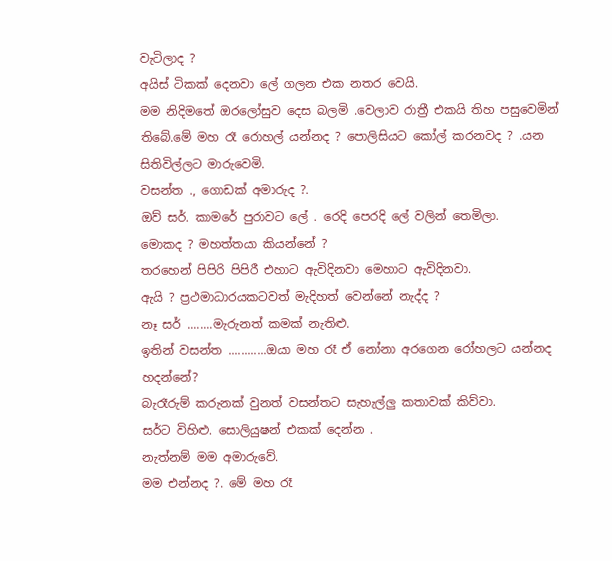වැටිලාද ?
අයිස් ටිකක් දෙනවා ලේ ගලන එක නතර වෙයි.
මම නිදිමතේ ඔරලෝසුව දෙස බලමි .වෙලාව රාත්‍රී එකයි තිහ පසුවෙමින් තිබේ.මේ මහ රෑ රොහල් යන්නද ? පොලිසියට කෝල් කරනවද ? .යන සිතිවිල්ලට මාරුවෙමි.
වසන්ත ., ගොඩක් අමාරුද ?.
ඔව් සර්. කාමරේ පුරාවට ලේ . රෙදි පෙරදි ලේ වලින් තෙමිලා.
මොකද ? මහත්තයා කියන්නේ ?
තරහෙන් පිපිරි පිපිරී එහාට ඇවිදිනවා මෙහාට ඇවිදිනවා.
ඇයි ? ප්‍රථමාධාරයකටවත් මැදිහත් වෙන්නේ නැද්ද ?
නෑ සර් ........මැරුනත් කමක් නැතිළු.
ඉතින් වසන්ත ............ඔයා මහ රෑ ඒ නෝනා අරගෙන රෝහලට යන්නද හදන්නේ?
බැරෑරුම් කරුනක් වුනත් වසන්තට සැහැල්ලු කතාවක් කිව්වා.
සර්ට විහිළු. සොලියුෂන් එකක් දෙන්න .
නැත්නම් මම අමාරුවේ.
මම එන්නද ?. මේ මහ රෑ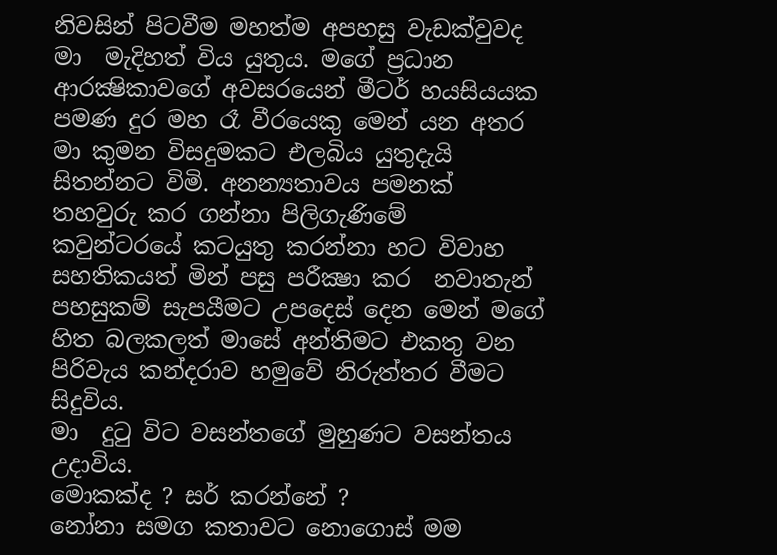නිවසින් පිටවීම මහත්ම අපහසු වැඩක්වුවද මා  මැදිහත් විය යුතුය. මගේ ප්‍රධාන ආරක්‍ෂිකාවගේ අවසරයෙන් මීටර් හයසියයක පමණ දුර මහ රෑ වීරයෙකු මෙන් යන අතර   මා කුමන විසදුමකට එලබිය යුතුදැයි සිතන්නට විමි. අනන්‍යතාවය පමනක් තහවුරු කර ගන්නා පිලිගැණිමේ කවුන්ටරයේ කටයුතු කරන්නා හට විවාහ සහතිකයත් මින් පසු පරීක්‍ෂා කර  නවාතැන් පහසුකම් සැපයීමට උපදෙස් දෙන මෙන් මගේ හිත බලකලත් මාසේ අන්තිමට එකතු වන පිරිවැය කන්දරාව හමුවේ නිරුත්තර වීමට සිදුවිය.
මා  දුටු විට වසන්තගේ මුහුණට වසන්තය උදාවිය.
මොකක්ද ? සර් කරන්නේ ?
නෝනා සමග කතාවට නොගොස් මම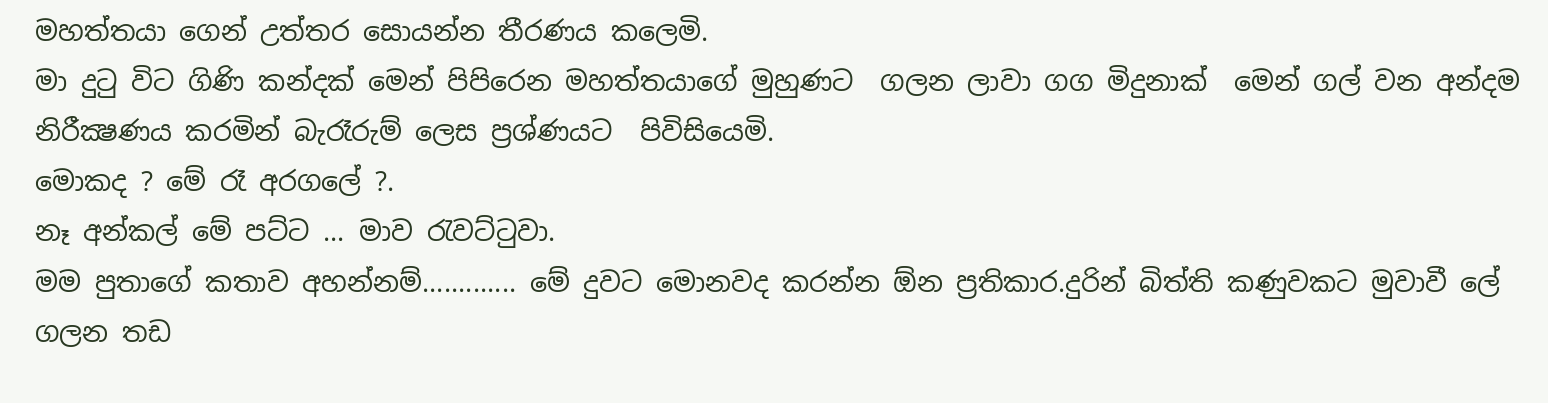මහත්තයා ගෙන් උත්තර සොයන්න තීරණය කලෙමි.
මා දුටු විට ගිණි කන්දක් මෙන් පිපිරෙන මහත්තයාගේ මුහුණට  ගලන ලාවා ගග මිදුනාක්  මෙන් ගල් වන අන්දම නිරීක්‍ෂණය කරමින් බැරෑරුම් ලෙස ප්‍රශ්ණයට  පිවිසියෙමි.
මොකද ? මේ රෑ අරගලේ ?.
නෑ අන්කල් මේ පට්ට ... මාව රැවට්ටුවා.
මම පුතාගේ කතාව අහන්නම්............. මේ දුවට මොනවද කරන්න ඕන ප්‍රතිකාර.දුරින් බිත්ති කණුවකට මුවාවී ලේ ගලන තඩ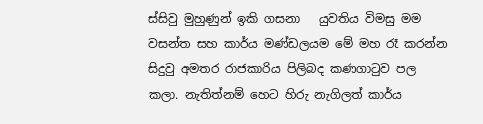ස්සිවු මුහුණුන් ඉකි ගසනා   යුවතිය විමසු මම වසන්ත සහ කාර්ය මණ්ඩලයම මේ මහ රෑ කරන්න සිදුවු අමතර රාජකාරිය පිලිබද කණගාටුව පල කලා. නැතිත්නම් හෙට හිරු නැගිලත් කාර්ය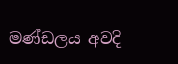මණ්ඩලය අවදි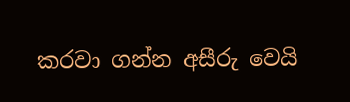කරවා ගන්න අසීරු වෙයි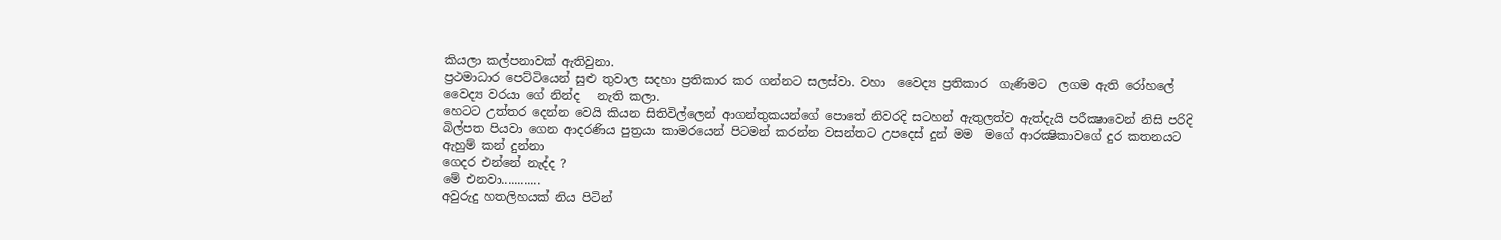කියලා කල්පනාවක් ඇතිවුනා.
ප්‍රථමාධාර පෙට්ටියෙන් සුළු තුවාල සදහා ප්‍රතිකාර කර ගන්නට සලස්වා. වහා  වෛද්‍ය ප්‍රතිකාර  ගැණිමට  ලගම ඇති රෝහලේ වෛද්‍ය වරයා ගේ නින්ද   නැති කලා.
හෙටට උත්තර දෙන්න වෙයි කියන සිතිවිල්ලෙන් ආගන්තුකයන්ගේ පොතේ නිවරදි සටහන් ඇතුලත්ව ඇත්දැයි පරීක්‍ෂාවෙන් නිසි පරිදි බිල්පත පියවා ගෙන ආදරණිය පුත්‍රයා කාමරයෙන් පිටමන් කරන්න වසන්තට උපදෙස් දුන් මම  මගේ ආරක්‍ෂිකාවගේ දුර කතනයට ඇහුම් කන් දුන්නා
ගෙදර එන්නේ නැද්ද ?
මේ එනවා............
අවුරුදු හතලිහයක් නිය පිටින්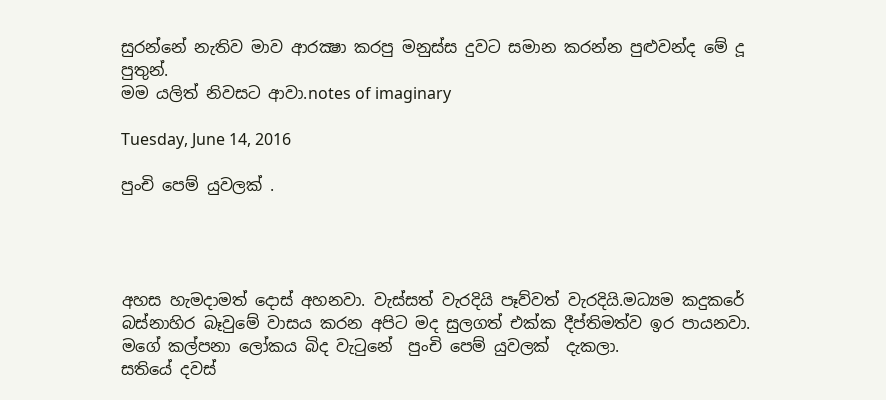සුරන්නේ නැතිව මාව ආරක්‍ෂා කරපු මනුස්ස දුවට සමාන කරන්න පුළුවන්ද මේ දූ පුතුන්.
මම යලිත් නිවසට ආවා.notes of imaginary

Tuesday, June 14, 2016

පුංචි පෙම් යුවලක් .




අහස හැමදාමත් දොස් අහනවා. වැස්සත් වැරදියි පෑව්වත් වැරදියි.මධ්‍යම කදුකරේ බස්නාහිර බෑවුමේ වාසය කරන අපිට මද සුලගත් එක්ක දීප්තිමත්ව ඉර පායනවා.
මගේ කල්පනා ලෝකය බිද වැටුනේ  පුංචි පෙම් යුවලක්  දැකලා.
සතියේ දවස්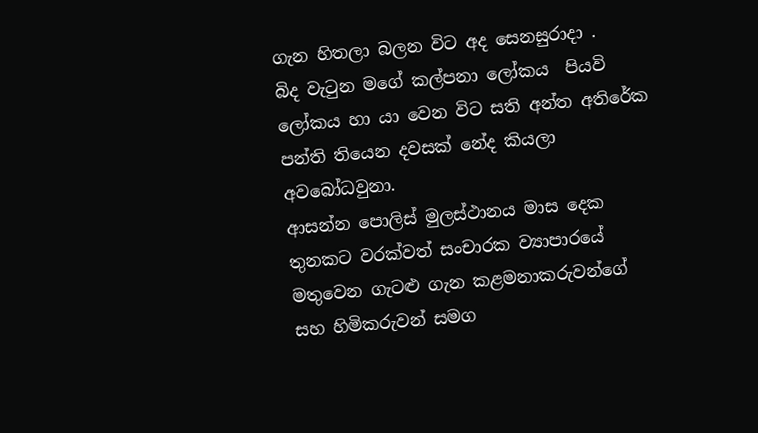ගැන හිතලා බලන විට අද සෙනසුරාදා .
බිද වැටුන මගේ කල්පනා ලෝකය  පියවි ලෝකය හා යා වෙන විට සති අන්ත අතිරේක පන්ති තියෙන දවසක් නේද කියලා අවබෝධවුනා.
ආසන්න පොලිස් මුලස්ථානය මාස දෙක තුනකට වරක්වත් සංචාරක ව්‍යාපාරයේ  මතුවෙන ගැටළු ගැන කළමනාකරුවන්ගේ සහ හිමිකරුවන් සමග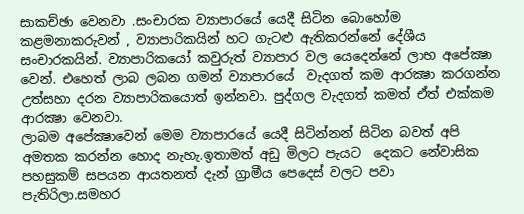සාකච්ඡා වෙනවා .සංචාරක ව්‍යාපාරයේ යෙදී සිටින බොහෝම කළමනාකරුවන් , ව්‍යාපාරිකයින් හට ගැටළු ඇතිකරන්නේ දේශීය සංචාරකයින්. ව්‍යාපාරිකයෝ කවුරුත් ව්‍යාපාර වල යෙදෙන්නේ ලාභ අපේක්‍ෂා වෙන්. එහෙත් ලාබ ලබන ගමන් ව්‍යාපාරයේ  වැදගත් කම ආරක්‍ෂා කරගන්න උත්සහා දරන ව්‍යාපාරිකයොත් ඉන්නවා. පුද්ගල වැදගත් කමත් ඒත් එක්කම ආරක්‍ෂා වෙනවා.
ලාබම අපේක්‍ෂාවෙන් මෙම ව්‍යාපාරයේ යෙදී සිටින්නන් සිටින බවත් අපි අමතක කරන්න හොද නැහැ.ඉතාමත් අඩු මිලට පැයට  දෙකට නේවාසික පහසුකම් සපයන ආයතනත් දැන් ග්‍රාමීය පෙදෙස් වලට පවා  පැතිරිලා.සමහර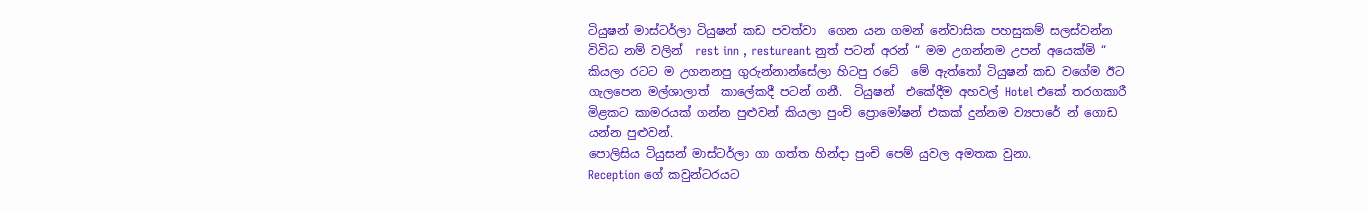ටියුෂන් මාස්ටර්ලා ටියුෂන් කඩ පවත්වා  ගෙන යන ගමන් නේවාසික පහසුකම් සලස්වන්න විවිධ නම් වලින්  rest inn , restureant නුත් පටන් අරන් “ මම උගන්නම උපන් අයෙක්මි “ කියලා රටට ම උගනනපු ගුරුන්නාන්සේලා හිටපු රටේ  මේ ඇත්තෝ ටියුෂන් කඩ වගේම ඊට ගැලපෙන මල්ශාලාත්  කාලේකදී පටන් ගනී.  ටියුෂන්  එකේදීම අහවල් Hotel එකේ තරගකාරී මිළකට කාමරයක් ගන්න පුළුවන් කියලා පුංචි ප්‍රොමෝෂන් එකක් දුන්නම ව්‍යපාරේ න් ගොඩ යන්න පුළුවන්.
පොලිසිය ටියුසන් මාස්ටර්ලා ගා ගත්ත හින්දා පුංචි පෙම් යුවල අමතක වුනා.
Reception ගේ කවුන්ටරයට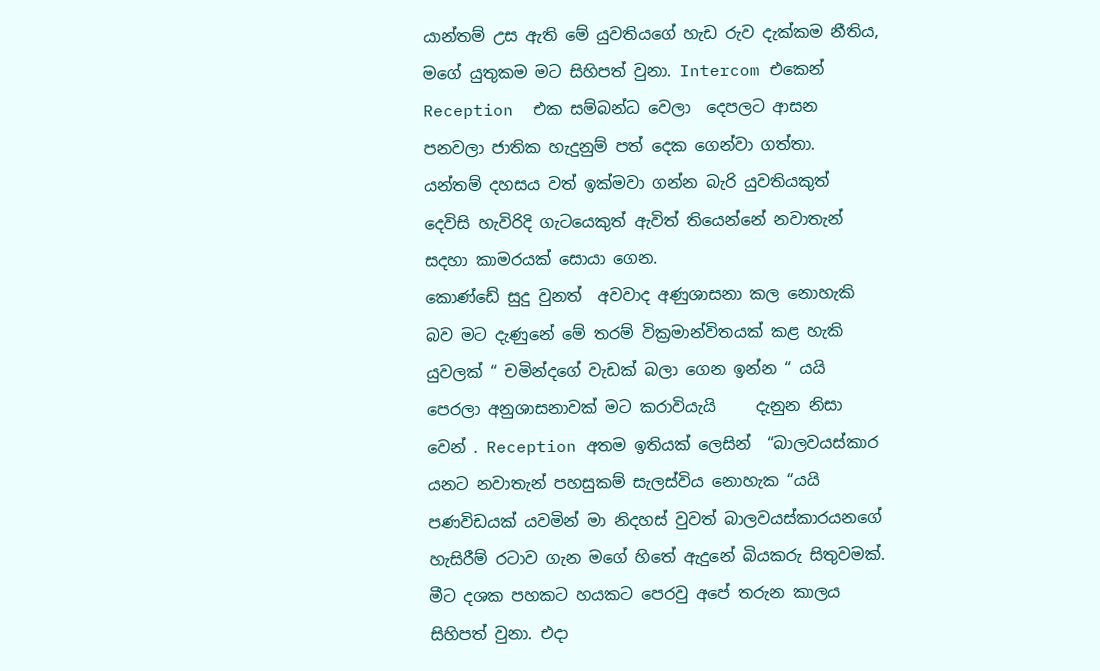යාන්තම් උස ඇති මේ යුවතියගේ හැඩ රුව දැක්කම නීතිය, මගේ යුතුකම මට සිහිපත් වුනා. Intercom එකෙන් Reception  එක සම්බන්ධ වෙලා  දෙපලට ආසන පනවලා ජාතික හැදුනුම් පත් දෙක ගෙන්වා ගත්තා.
යන්තම් දහසය වත් ඉක්මවා ගන්න බැරි යුවතියකුත්  දෙවිසි හැවිරිදි ගැටයෙකුත් ඇවිත් තියෙන්නේ නවාතැන් සදහා කාමරයක් සොයා ගෙන.
කොණ්ඩේ සුදු වුනත්  අවවාද අණුශාසනා කල නොහැකි බව මට දැණුනේ මේ තරම් වික්‍රමාන්විතයක් කළ හැකි යුවලක් “ චමින්දගේ වැඩක් බලා ගෙන ඉන්න “ යයි පෙරලා අනුශාසනාවක් මට කරාවියැයි     දැනුන නිසා වෙන් . Reception අතම ඉතියක් ලෙසින්  “බාලවයස්කාර යනට නවාතැන් පහසුකම් සැලස්විය නොහැක “යයි පණවිඩයක් යවමින් මා නිදහස් වුවත් බාලවයස්කාරයනගේ හැසිරීම් රටාව ගැන මගේ හිතේ ඇදුනේ බියකරු සිතුවමක්.
මීට දශක පහකට හයකට පෙරවු අපේ තරුන කාලය    සිහිපත් වුනා. එදා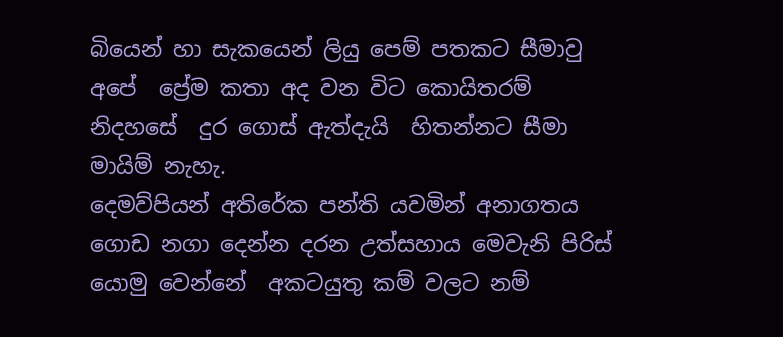බියෙන් හා සැකයෙන් ලියු පෙම් පතකට සීමාවු අපේ  ප්‍රේම කතා අද වන විට කොයිතරම් නිදහසේ  දුර ගොස් ඇත්දැයි  හිතන්නට සීමා මායිම් නැහැ.
දෙමව්පියන් අතිරේක පන්ති යවමින් අනාගතය ගොඩ නගා දෙන්න දරන උත්සහාය මෙවැනි පිරිස් යොමු වෙන්නේ  අකටයුතු කම් වලට නම්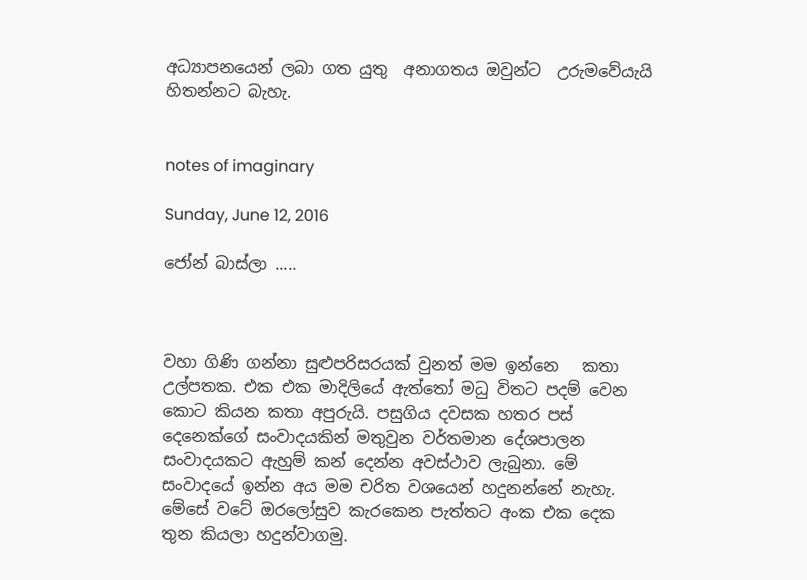අධ්‍යාපනයෙන් ලබා ගත යුතු  අනාගතය ඔවුන්ට  උරුමවේයැයි හිතන්නට බැහැ.


notes of imaginary

Sunday, June 12, 2016

ජෝන් බාස්ලා .....



වහා ගිණි ගන්නා සුළුපරිසරයක් වුනත් මම ඉන්නෙ   කතා උල්පතක. එක එක මාදිලියේ ඇත්තෝ මධු විතට පදම් වෙන කොට කියන කතා අපුරුයි. පසුගිය දවසක හතර පස් දෙනෙක්ගේ සංවාදයකින් මතුවුන වර්තමාන දේශපාලන  සංවාදයකට ඇහුම් කන් දෙන්න අවස්ථාව ලැබුනා. මේ සංවාදයේ ඉන්න අය මම චරිත වශයෙන් හදුනන්නේ නැහැ. මේසේ වටේ ඔරලෝසුව කැරකෙන පැත්තට අංක එක දෙක තුන කියලා හදුන්වාගමු.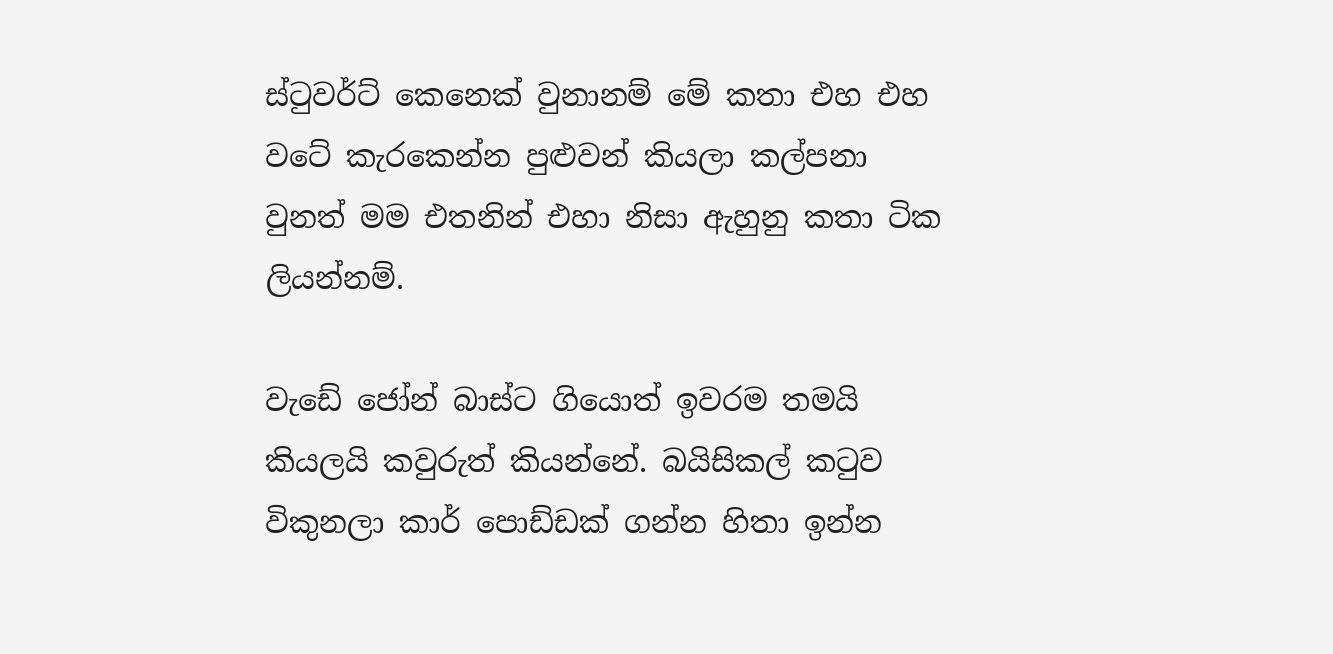ස්ටුවර්ට් කෙනෙක් වුනානම් මේ කතා එහ එහ වටේ කැරකෙන්න පුළුවන් කියලා කල්පනා වුනත් මම එතනින් එහා නිසා ඇහුනු කතා ටික ලියන්නම්.

වැඩේ ජෝන් බාස්ට ගියොත් ඉවරම තමයි කියලයි කවුරුත් කියන්නේ. බයිසිකල් කටුව විකුනලා කාර් පොඩ්ඩක් ගන්න හිතා ඉන්න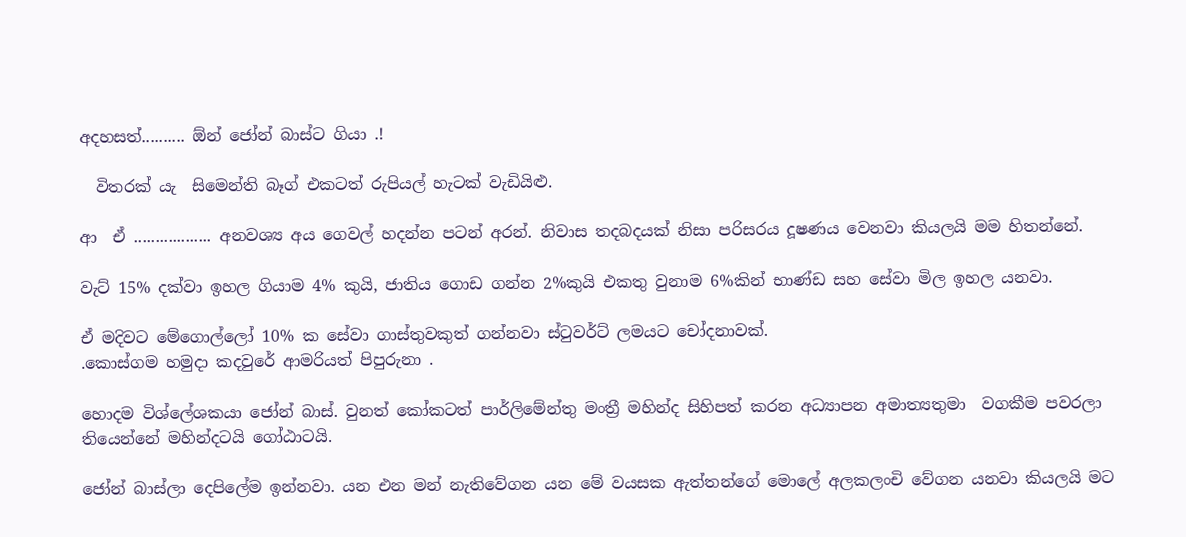අදහසත්.......... ඕන් ජෝන් බාස්ට ගියා .!

  විතරක් යැ  සිමෙන්ති බෑග් එකටත් රුපියල් හැටක් වැඩියිළු.

ආ  ඒ .................. අනවශ්‍ය අය ගෙවල් හදන්න පටන් අරන්. නිවාස තදබදයක් නිසා පරිසරය දූෂණය වෙනවා කියලයි මම හිතන්නේ.

වැට් 15% දක්වා ඉහල ගියාම 4% කුයි, ජාතිය ගොඩ ගන්න 2%කුයි එකතු වුනාම 6%කින් භාණ්ඩ සහ සේවා මිල ඉහල යනවා.

ඒ මදිවට මේගොල්ලෝ 10% ක සේවා ගාස්තුවකුත් ගන්නවා ස්ටුවර්ට් ලමයට චෝදනාවක්.
.කොස්ගම හමුදා කදවුරේ ආමරියත් පිපුරුනා .

හොදම විශ්ලේශකයා ජෝන් බාස්. වුනත් කෝකටත් පාර්ලිමේන්තු මංත්‍රී මහින්ද සිහිපත් කරන අධ්‍යාපන අමාත්‍යතුමා  වගකීම පවරලා තියෙන්නේ මහින්දටයි ගෝඨාටයි.

ජෝන් බාස්ලා දෙපිලේම ඉන්නවා. යන එන මන් නැතිවේගන යන මේ වයසක ඇත්තන්ගේ මොලේ අලකලංචි වේගන යනවා කියලයි මට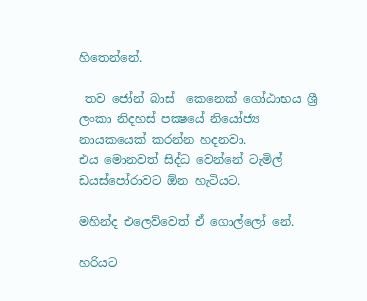හිතෙන්නේ.

 තව ජෝන් බාස්  කෙනෙක් ගෝඨාභය ශ්‍රී ලංකා නිදහස් පක්‍ෂයේ නියෝජ්‍ය නායකයෙක් කරන්න හදනවා.
එය මොනවත් සිද්ධ වෙන්නේ ටැමිල් ඩයස්පෝරාවට ඕන හැටියට.

මහින්ද එලෙව්වෙත් ඒ ගොල්ලෝ නේ.

හරියට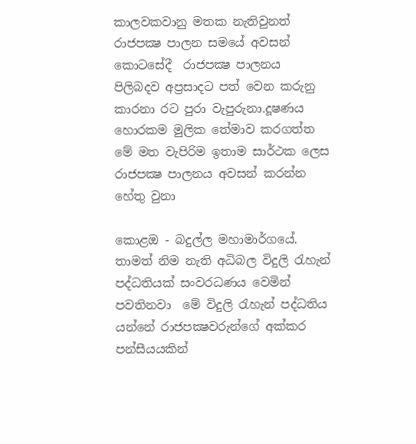කාලවකවානු මතක නැතිවුනත් රාජපක්‍ෂ පාලන සමයේ අවසන් කොටසේදී  රාජපක්‍ෂ පාලනය පිලිබදව අප්‍රසාදට පත් වෙන කරුනු කාරනා රට පුරා වැපුරුනා.දූෂණය හොරකම මුලික තේමාව කරගත්ත මේ මත වැපිරිම ඉතාම සාර්ථක ලෙස රාජපක්‍ෂ පාලනය අවසන් කරන්න හේතු වුනා

කොළඔ - බදුල්ල මහාමාර්ගයේ. තාමත් නිම නැති අධිබල විදුලි රැහැන් පද්ධතියක් සංවරධණය වෙමින් පවතිනවා  මේ විදුලි රැහැන් පද්ධතිය යන්නේ රාජපක්‍ෂවරුන්ගේ අක්කර පන්සීයයකින්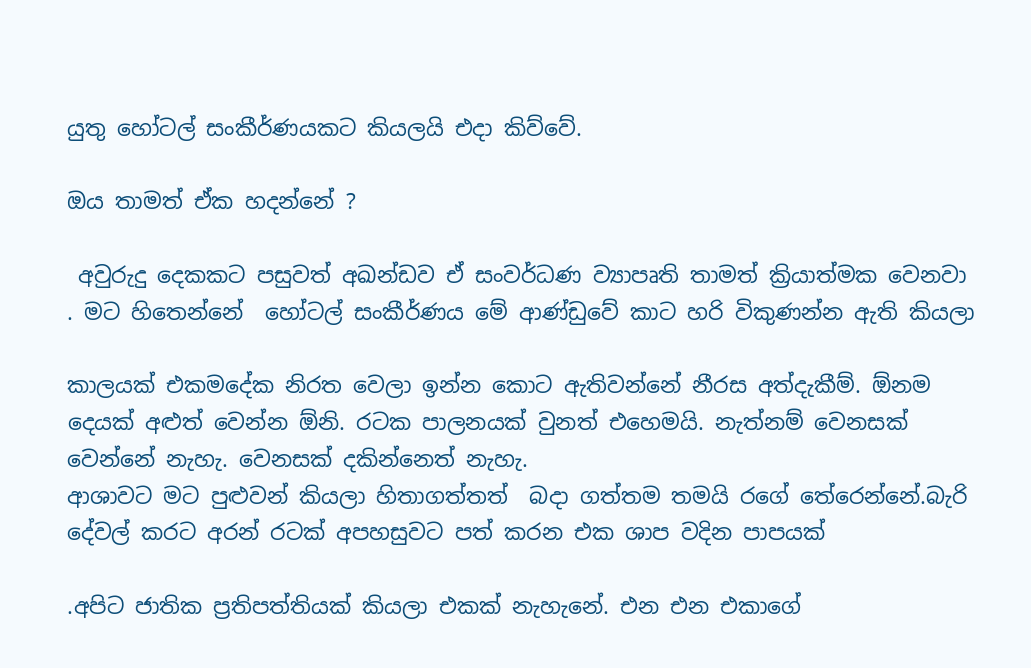යුතු හෝටල් සංකීර්ණයකට කියලයි එදා කිව්වේ.

ඔය තාමත් ඒක හදන්නේ ?

 අවුරුදු දෙකකට පසුවත් අඛන්ඩව ඒ සංවර්ධණ ව්‍යාපෘති තාමත් ක්‍රියාත්මක වෙනවා  . මට හිතෙන්නේ  හෝටල් සංකීර්ණය මේ ආණ්ඩුවේ කාට හරි විකුණන්න ඇති කියලා

කාලයක් එකමදේක නිරත වෙලා ඉන්න කොට ඇතිවන්නේ නීරස අත්දැකීම්. ඕනම දෙයක් අළුත් වෙන්න ඕනි. රටක පාලනයක් වුනත් එහෙමයි. නැත්නම් වෙනසක් වෙන්නේ නැහැ. වෙනසක් දකින්නෙත් නැහැ.
ආශාවට මට පුළුවන් කියලා හිතාගත්තත්  බදා ගත්තම තමයි රගේ තේරෙන්නේ.බැරි දේවල් කරට අරන් රටක් අපහසුවට පත් කරන එක ශාප වදින පාපයක්

.අපිට ජාතික ප්‍රතිපත්තියක් කියලා එකක් නැහැනේ. එන එන එකාගේ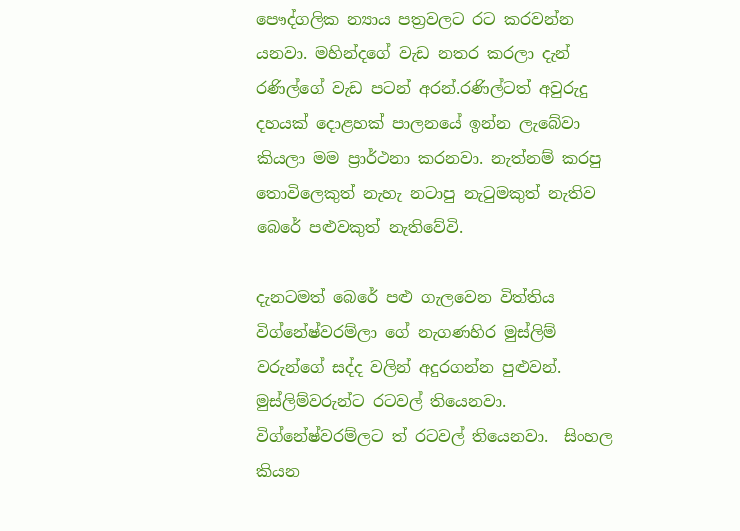පෞද්ගලික න්‍යාය පත්‍රවලට රට කරවන්න යනවා. මහින්දගේ වැඩ නතර කරලා දැන් රණිල්ගේ වැඩ පටන් අරන්.රණිල්ටත් අවුරුදු දහයක් දොළහක් පාලනයේ ඉන්න ලැබේවා කියලා මම ප්‍රාර්ථනා කරනවා. නැත්නම් කරපු තොවිලෙකුත් නැහැ නටාපු නැටුමකුත් නැතිව බෙරේ පළුවකුත් නැතිවේවි.

දැනටමත් බෙරේ පළු ගැලවෙන විත්තිය විග්නේෂ්වරම්ලා ගේ නැගණහිර මුස්ලිම් වරුන්ගේ සද්ද වලින් අදුරගන්න පුළුවන්. මුස්ලිම්වරුන්ට රටවල් තියෙනවා. විග්නේෂ්වරම්ලට ත් රටවල් තියෙනවා.  සිංහල කියන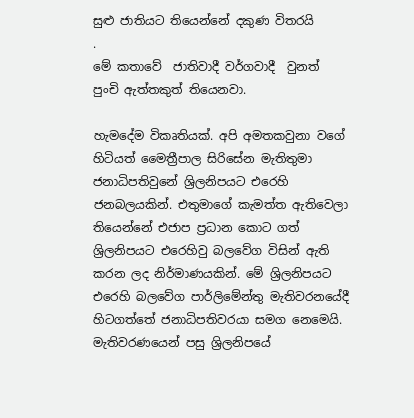සුළු ජාතියට තියෙන්නේ දකුණ විතරයි
.
මේ කතාවේ  ජාතිවාදී වර්ගවාදී  වුනත්  පුංචි ඇත්තකුත් තියෙනවා.

හැමදේම විකෘතියක්. අපි අමතකවුනා වගේ හිටියත් මෛත්‍රීපාල සිරිසේන මැතිතුමා ජනාධිපතිවුනේ ශ්‍රිලනිපයට එරෙහි ජනබලයකින්. එතුමාගේ කැමත්ත ඇතිවෙලා තියෙන්නේ එජාප ප්‍රධාන කොට ගත් ශ්‍රිලනිපයට එරෙහිවු බලවේග විසින් ඇති කරන ලද නිර්මාණයකින්. මේ ශ්‍රිලනිපයට එරෙහි බලවේග පාර්ලිමේන්තු මැතිවරනයේදී හිටගත්තේ ජනාධිපතිවරයා සමග නෙමෙයි. මැතිවරණයෙන් පසු ශ්‍රිලනිපයේ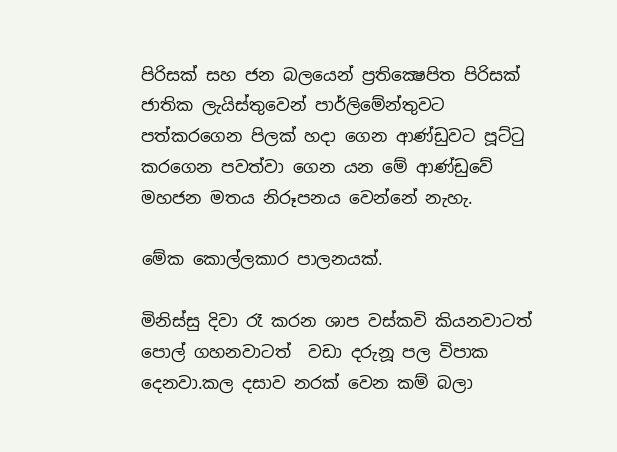පිරිසක් සහ ජන බලයෙන් ප්‍රතික්‍ෂෙපිත පිරිසක් ජාතික ලැයිස්තුවෙන් පාර්ලිමේන්තුවට පත්කරගෙන පිලක් හදා ගෙන ආණ්ඩුවට පූට්ටු කරගෙන පවත්වා ගෙන යන මේ ආණ්ඩුවේ මහජන මතය නිරූපනය වෙන්නේ නැහැ.

මේක කොල්ලකාර පාලනයක්.

මිනිස්සු දිවා රෑ කරන ශාප වස්කවි කියනවාටත්   පොල් ගහනවාටත්  වඩා දරුනූ පල විපාක දෙනවා.කල දසාව නරක් වෙන කම් බලා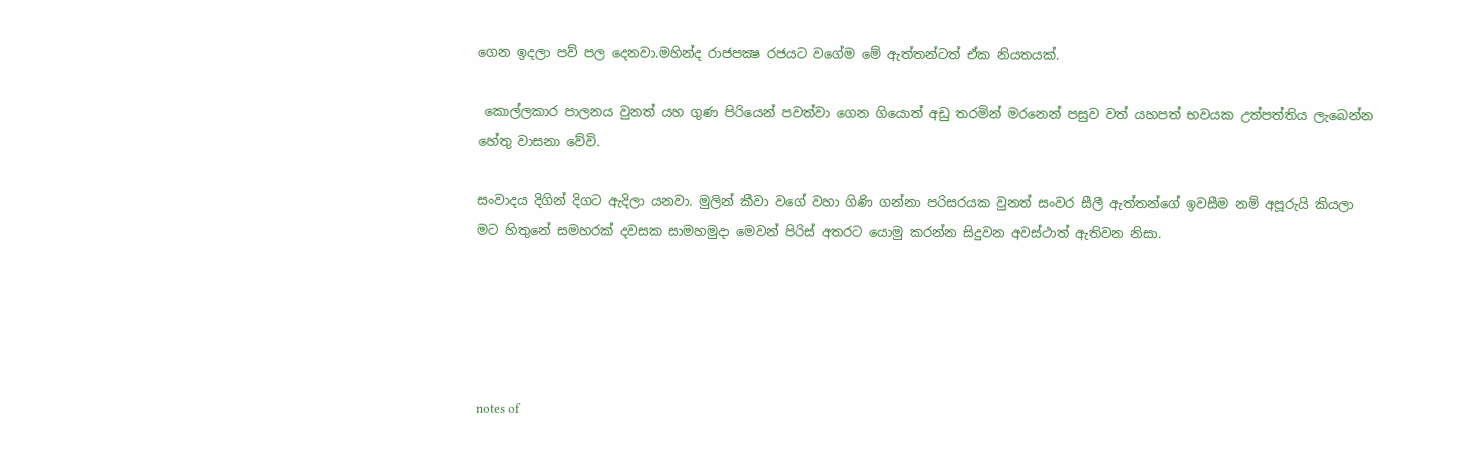ගෙන ඉදලා පව් පල දෙනවා.මහින්ද රාජපක්‍ෂ රජයට වගේම මේ ඇත්තන්ටත් ඒක නියතයක්.

 කොල්ලකාර පාලනය වුනත් යහ ගුණ පිරියෙන් පවත්වා ගෙන ගියොත් අඩු තරමින් මරනෙන් පසුව වත් යහපත් භවයක උත්පත්තිය ලැබෙන්න හේතු වාසනා වේවි.

සංවාදය දිගින් දිගට ඇදිලා යනවා. මුලින් කීවා වගේ වහා ගිණි ගන්නා පරිසරයක වුනත් සංවර සීලී ඇත්තන්ගේ ඉවසීම නම් අපූරුයි කියලා  මට හිතුනේ සමහරක් දවසක සාමහමුදා මෙවන් පිරිස් අතරට යොමු කරන්න සිදුවන අවස්ථාත් ඇතිවන නිසා.





notes of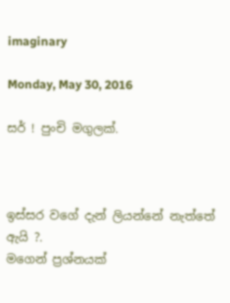imaginary

Monday, May 30, 2016

සර් ! පුංචි මගුලක්.



ඉස්සර වගේ දැන් ලියන්නේ නැත්තේ ඇයි ?.
මගෙන් ප්‍රශ්නයක්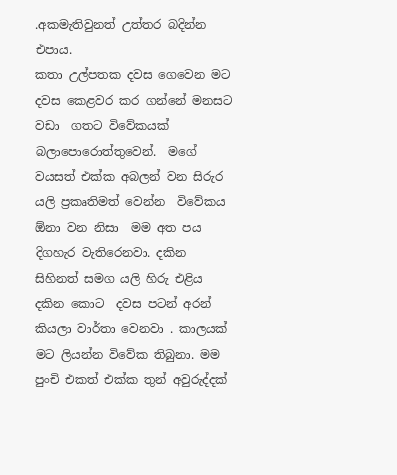.අකමැතිවුනත් උත්තර බදින්න එපාය.
කතා උල්පතක දවස ගෙවෙන මට දවස කෙළවර කර ගන්නේ මනසට වඩා  ගතට විවේකයක් බලාපොරොත්තුවෙන්.  මගේ වයසත් එක්ක අබලන් වන සිරුර යලි ප්‍රකෘතිමත් වෙන්න  විවේකය ඕනා වන නිසා  මම අත පය දිගහැර වැතිරෙනවා. දකින සිහිනත් සමග යලි හිරු එළිය දකින කොට  දවස පටන් අරන් කියලා වාර්තා වෙනවා . කාලයක් මට ලියන්න විවේක තිබුනා. මම පුංචි එකත් එක්ක තුන් අවුරුද්දක්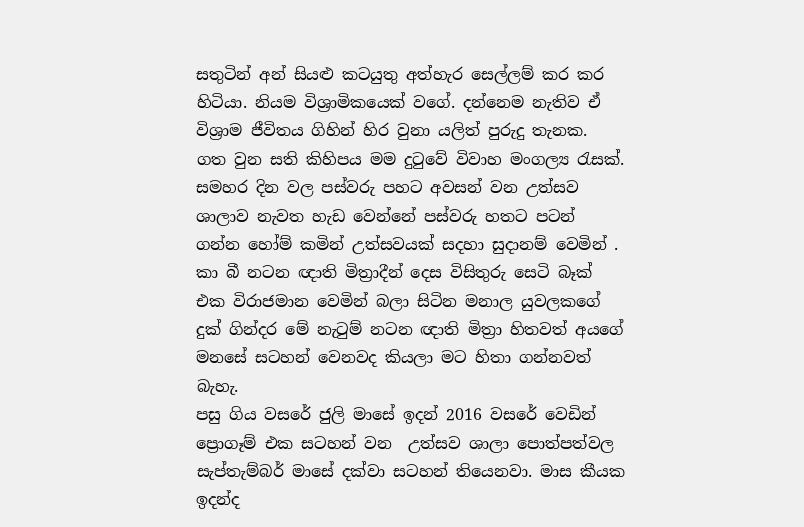සතුටින් අන් සියළු කටයුතු අත්හැර සෙල්ලම් කර කර හිටියා. නියම විශ්‍රාමිකයෙක් වගේ. දන්නෙම නැතිව ඒ විශ්‍රාම ජීවිතය ගිහින් හිර වුනා යලිත් පුරුදු තැනක.
ගත වුන සති කිහිපය මම දුටුවේ විවාහ මංගල්‍ය රැසක්. සමහර දින වල පස්වරු පහට අවසන් වන උත්සව ශාලාව නැවත හැඩ වෙන්නේ පස්වරු හතට පටන් ගන්න හෝම් කමින් උත්සවයක් සදහා සුදානම් වෙමින් .
කා බී නටන ඥාති මිත්‍රාදීන් දෙස විසිතුරු සෙටි බෑක් එක විරාජමාන වෙමින් බලා සිටින මනාල යුවලකගේ දුක් ගින්දර මේ නැටුම් නටන ඥාති මිත්‍රා හිතවත් අයගේ මනසේ සටහන් වෙනවද කියලා මට හිතා ගන්නවත් බැහැ.
පසු ගිය වසරේ ජුලි මාසේ ඉදන් 2016 වසරේ වෙඩින් ප්‍රොගෑම් එක සටහන් වන  උත්සව ශාලා පොත්පත්වල  සැප්තැම්බර් මාසේ දක්වා සටහන් තියෙනවා. මාස කීයක ඉදන්ද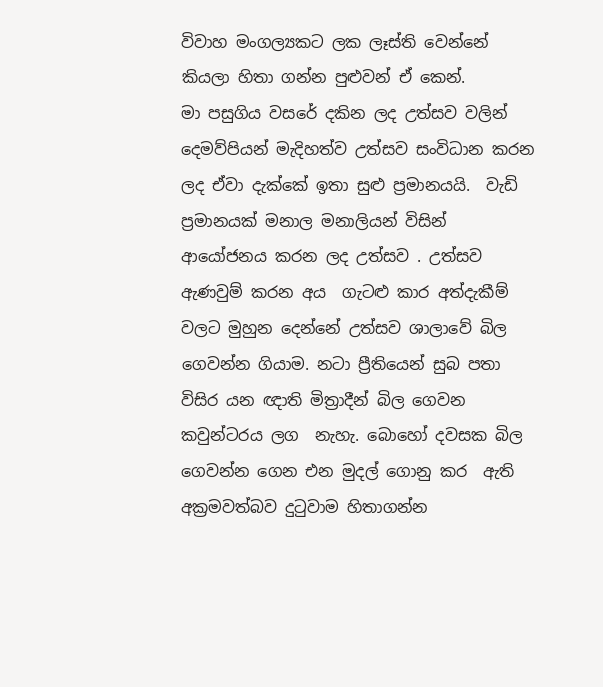විවාහ මංගල්‍යකට ලක ලෑස්ති වෙන්නේ කියලා හිතා ගන්න පුළුවන් ඒ කෙන්.
මා පසුගිය වසරේ දකින ලද උත්සව වලින් දෙමව්පියන් මැදිහත්ව උත්සව සංවිධාන කරන ලද ඒවා දැක්කේ ඉතා සුළු ප්‍රමානයයි.  වැඩි ප්‍රමානයක් මනාල මනාලියන් විසින් ආයෝජනය කරන ලද උත්සව . උත්සව ඇණවුම් කරන අය  ගැටළු කාර අත්දැකීම් වලට මුහුන දෙන්නේ උත්සව ශාලාවේ බිල ගෙවන්න ගියාම. නටා ප්‍රීතියෙන් සුබ පතා විසිර යන ඥාති මිත්‍රාදීන් බිල ගෙවන කවුන්ටරය ලග  නැහැ. බොහෝ දවසක බිල ගෙවන්න ගෙන එන මුදල් ගොනු කර  ඇති    අක්‍රමවත්බව දුටුවාම හිතාගන්න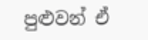පුළුවන් ඒ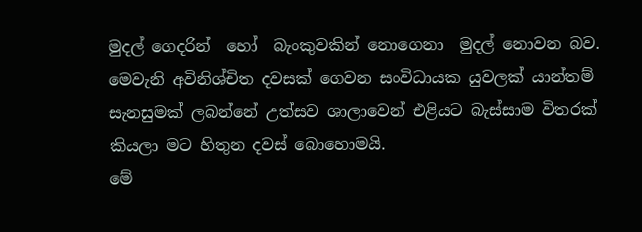මුදල් ගෙදරින්  හෝ  බැංකුවකින් නොගෙනා  මුදල් නොවන බව.
මෙවැනි අවිනිශ්චිත දවසක් ගෙවන සංවිධායක යුවලක් යාන්තම් සැනසුමක් ලබන්නේ උත්සව ශාලාවෙන් එළියට බැස්සාම විතරක් කියලා මට හිතුන දවස් බොහොමයි.
මේ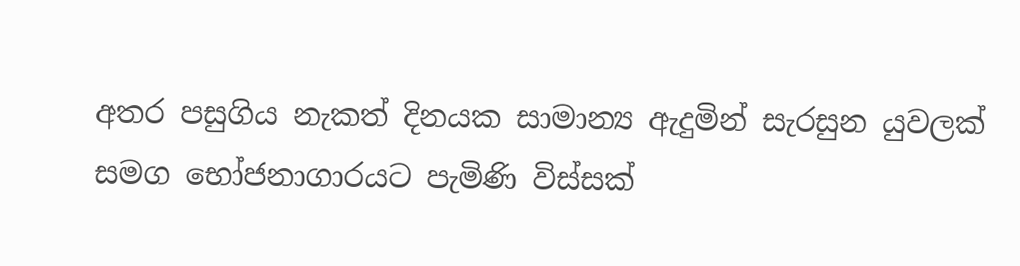අතර පසුගිය නැකත් දිනයක සාමාන්‍ය ඇදුමින් සැරසුන යුවලක් සමග භෝජනාගාරයට පැමිණි විස්සක්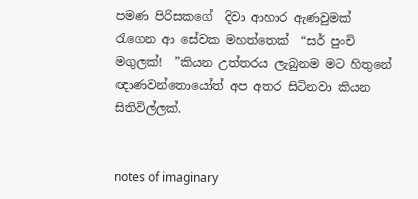පමණ පිරිසකගේ  දිවා ආහාර ඇණවුමක් රැගෙන ආ සේවක මහත්තෙක්  “සර් පුංචි මගුලක්!  ”කියන උත්තරය ලැබුනම මට හිතුනේ ඥාණවන්තොයෝත් අප අතර සිටිනවා කියන සිතිවිල්ලක්.


notes of imaginary